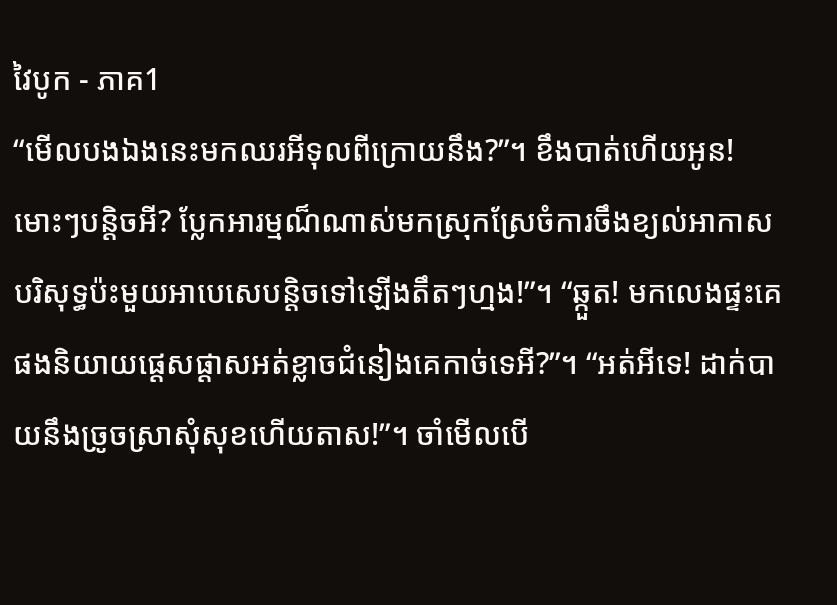វៃបូក - ភាគ1
“មើលបងឯងនេះមកឈរអីទុលពីក្រោយនឹង?”។ ខឹងបាត់ហើយអូន! មោះៗបន្តិចអី? ប្លែកអារម្មណ៏ណាស់មកស្រុកស្រែចំការចឹងខ្យល់អាកាសបរិសុទ្ធប៉ះមួយអាបេសេបន្តិចទៅឡើងតឹតៗហ្មង!”។ “ឆ្កួត! មកលេងផ្ទះគេផងនិយាយផ្តេសផ្តាសអត់ខ្លាចជំនៀងគេកាច់ទេអី?”។ “អត់អីទេ! ដាក់បាយនឹងច្រូចស្រាសំុសុខហើយតាស!”។ ចាំមើលបើ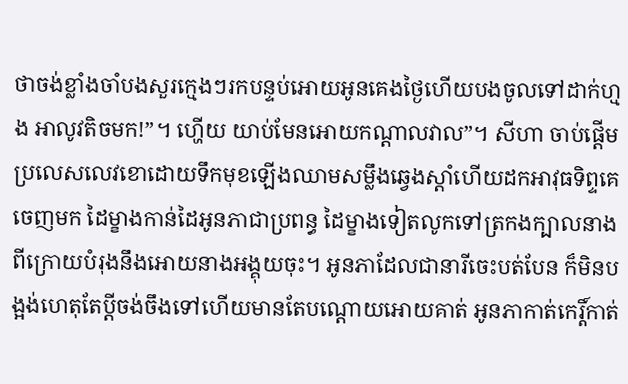ថាចង់ខ្លាំងចាំបងសួរក្មេងៗរកបន្ទប់អោយអូនគេងថ្ងៃហើយបងចូលទៅដាក់ហ្មង អាលូវតិចមក!”។ ហ្ហើយ យាប់មែនអោយកណ្តាលវាល”។ សីហា ចាប់ផ្តើមប្រលេសលេវខោដោយទឹកមុខឡើងឈាមសម្លឹងឆ្វេងស្តាំហើយដកអាវុធទិព្ទគេចេញមក ដៃម្ខាងកាន់ដៃអូនភាជាប្រពន្ធ ដៃម្ខាងទៀតលូកទៅត្រកងក្បាលនាងពីក្រោយបំរុងនឹងអោយនាងអង្គុយចុះ។ អូនភាដែលជានារីចេះបត់បែន ក៏មិនបង្អង់ហេតុតែប្តីចង់ចឹងទៅហើយមានតែបណ្តោយអោយគាត់ អូនភាកាត់កេរ្តិ៍កាត់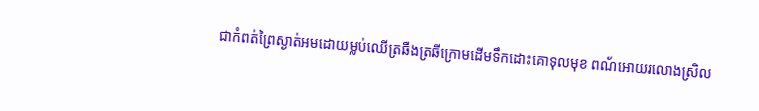ជាកំពត់ព្រៃស្ងាត់អមដោយម្លប់ឈើត្រឆឺងត្រឆីក្រោមដើមទឹកដោះគោទុលមុខ ពណ័អោយរលោងស្រិល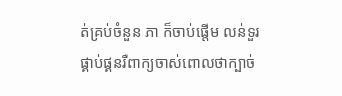ត់គ្រប់ចំនួន ភា ក៏ចាប់ផ្តើម លន់ទួរ ផ្គាប់ផ្គនរឺពាក្យចាស់ពោលថាក្បាច់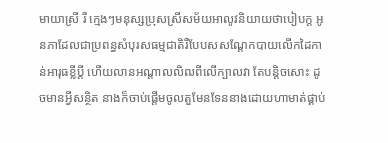មាយាស្រី រឺ ក្មេងៗមនុស្សប្រុសស្រីសម័យអាលូវនិយាយថាបៀបក្ត អូនភាដែលជាប្រពន្ធសំបុរសធម្មជាតិរឺបែបសសណ្តែកបាយលើកដៃកាន់អារុធខ្លីប្តី ហើយលានអណ្តាលលិឍពីលើក្បាលវា តែបន្តិចសោះ ដូចមានអ្វីសន្ថិត នាងក៏ចាប់ផ្តើមចូលតួមែនទែននាងដោយហាមាត់ផ្គាប់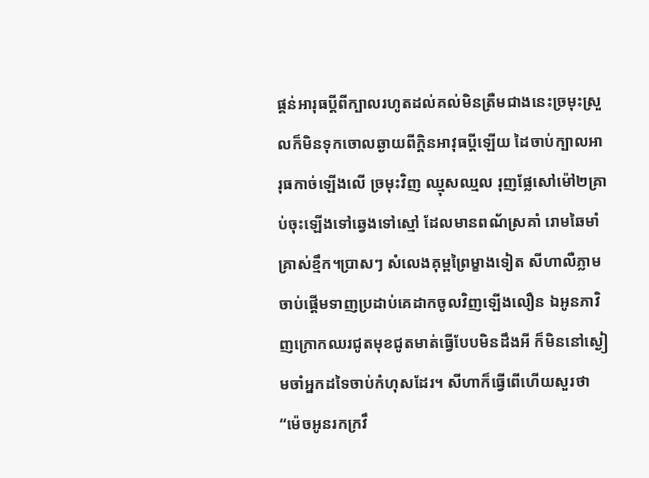ផ្គន់អារុធប្តីពីក្បាលរហូតដល់គល់មិនត្រឺមជាងនេះច្រមុះស្រួលក៏មិនទុកចោលឆ្ងាយពីក្តិនអាវុធប្តីឡើយ ដៃចាប់ក្បាលអារុធកាច់ឡើងលើ ច្រមុះវិញ ឈ្មុសឈ្មល រុញផ្លែសៅម៉ៅ២គ្រាប់ចុះឡើងទៅឆ្វេងទៅស្មៅ ដែលមានពណ័ស្រគាំ រោមឆៃមាំគ្រាស់ខ្មឹក។ប្រាសៗ សំលេងគុម្ពព្រៃម្ខាងទៀត សីហាលឺភ្លាមចាប់ផ្តើមទាញប្រដាប់គេដាកចូលវិញឡើងលឿន ឯអូនភាវិញក្រោកឈរជូតមុខជូតមាត់ធ្វើបែបមិនដឹងអី ក៏មិននៅស្ងៀមចាំអ្នកដទៃចាប់កំហុសដែរ។ សីហាក៏ធ្វើពើហើយសួរថា “ម៉េចអូនរកក្រវឹ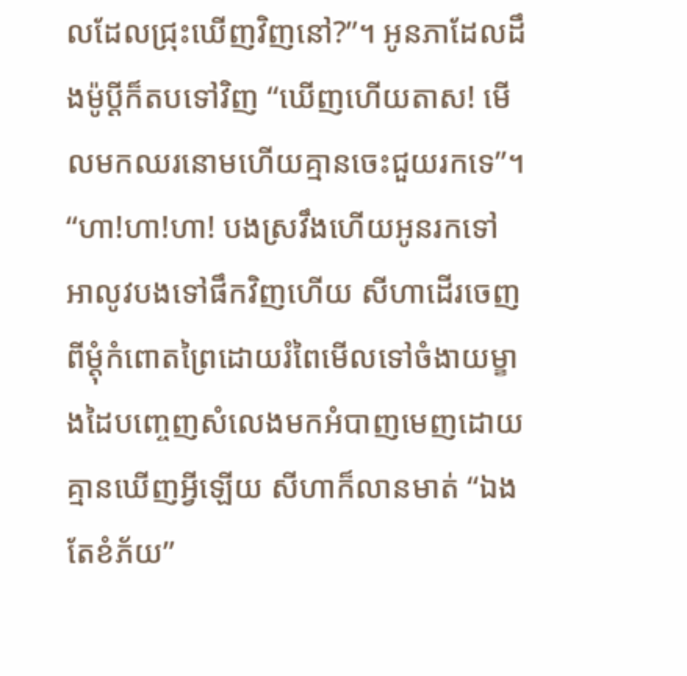លដែលជ្រុះឃើញវិញនៅ?”។ អូនភាដែលដឹងម៉ូប្តីក៏តបទៅវិញ “ឃើញហើយតាស! មើលមកឈរនោមហើយគ្មានចេះជួយរកទេ”។ “ហា!ហា!ហា! បងស្រវឹងហើយអូនរកទៅ អាលូវបងទៅផឹកវិញហើយ សីហាដើរចេញពីម្តុំកំពោតព្រៃដោយរំពៃមើលទៅចំងាយម្ខាងដៃបញ្ចេញសំលេងមកអំបាញមេញដោយគ្មានឃើញអ្វីឡើយ សីហាក៏លានមាត់ “ឯងតែខំភ័យ”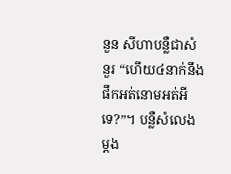នួន សីហាបន្លឺជាសំនួរ “ហើយ៤នាក់នឹងផឹកអត់នោមអត់អីទេ?”។ បន្លឺសំលេងម្តង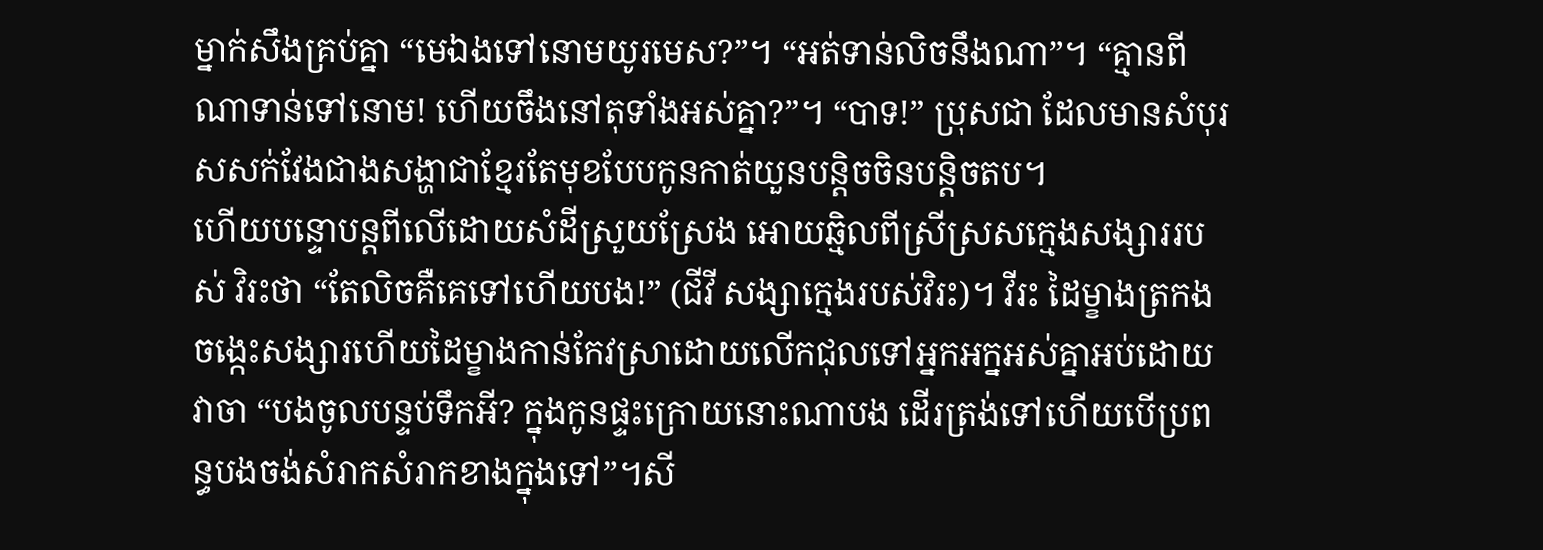ម្នាក់សឹងគ្រប់គ្នា “មេឯងទៅនោមយូរមេស?”។ “អត់ទាន់លិចនឹងណា”។ “គ្មានពីណាទាន់ទៅនោម! ហើយចឹងនៅតុទាំងអស់គ្នា?”។ “បាទ!” ប្រុសជា ដែលមានសំបុរសសក់វែងជាងសង្ហាជាខ្មែរតែមុខបែបកូនកាត់យួនបន្តិចចិនបន្តិចតប។
ហើយបន្ទោបន្តពីលើដោយសំដីស្រួយស្រែង អោយឆ្មិលពីស្រីស្រសក្មេងសង្សាររបស់ វិរះថា “តែលិចគឺគេទៅហើយបង!” (ជីវី សង្សាក្មេងរបស់វិរះ)។ វីរះ ដៃម្ខាងត្រកងចង្កេះសង្សារហើយដៃម្ខាងកាន់កែវស្រាដោយលើកជុលទៅអ្នកអក្នអស់គ្នាអប់ដោយវាចា “បងចូលបន្ទប់ទឹកអី? ក្នុងកូនផ្ទះក្រោយនោះណាបង ដើរត្រង់ទៅហើយបើប្រពន្ធបងចង់សំរាកសំរាកខាងក្នុងទៅ”។សី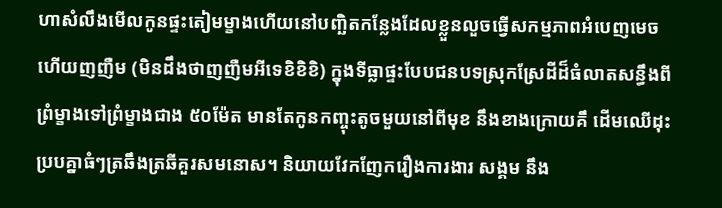ហាសំលឹងមើលកូនផ្ទះតៀមម្ខាងហើយនៅបញ្ឆិតកន្លែងដែលខ្លួនលួចធ្វើសកម្មភាពអំបេញមេចហើយញញឺម (មិនដឹងថាញញឺមអីទេខិខិខិ) ក្នុងទីធ្លាផ្ទះបែបជនបទស្រុកស្រែដីដ៏ធំលាតសន្ធឹងពីព្រំម្ខាងទៅព្រំម្ខាងជាង ៥០ម៉ែត មានតែកូនកញ្ចុះតូចមួយនៅពីមុខ នឹងខាងក្រោយគឹ ដើមឈើដុះប្របគ្នាធំៗត្រឆឹងត្រឆីគួរសមនោស។ និយាយវែកញែករឿងការងារ សង្គម នឹង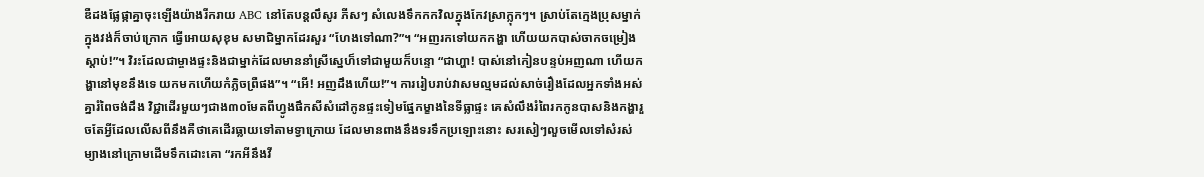ឌឺដងផ្លែផ្កាគ្នាចុះឡើងយ៉ាងរីករាយ ABC នៅតែបន្តលឹសូរ ភីសៗ សំលេងទឹកកកវិលក្នុងកែវស្រាក្លុកៗ។ ស្រាប់តែក្មេងប្រុសម្នាក់ក្នុងវង់ក៏ចាប់ក្រោក ធ្វើអោយសុខុម សមាជិម្នាកដែរសួរ “ហែងទៅណា?”។ “អញរកទៅយកកង្ហា ហើយយកបាស់ចាកចម្រៀងស្តាប់!”។ វិរះដែលជាម្ចាងផ្ទះនិងជាម្នាក់ដែលមាននាំស្រីស្នេហ៏ទៅជាមួយក៏បន្ទោ “ជាហ្ហា! បាស់នៅកៀនបន្ទប់អញណា ហើយកង្ហានៅមុខនឹងទេ យកមកហើយកំភ្លិចព្រឺផង”។ “អើ! អញដឹងហើយ!”។ ការរៀបរាប់វាសមល្មមដល់សាច់រឿងដែលអ្នកទាំងអស់គ្នារំពៃចង់ដឹង វិជ្ជាដើរមួយៗជាង៣០មែតពីហ្វូងផឹកសីសំដៅកូនផ្ទះទៀមផ្នែកម្ខាងនៃទីធ្លាផ្ទះ គេសំលឹងរំពៃរកកូនបាសនិងកង្ហារួចតែអ្វីដែលលើសពីនឹងគឺថាគេដើរធ្លាយទៅតាមទ្វាក្រោយ ដែលមានពាងនឹងទរទឹកប្រឡោះនោះ សរសៀៗលួចមើលទៅសំរស់ម្យាងនៅក្រោមដើមទឹកដោះគោ “រកអីនឹងវី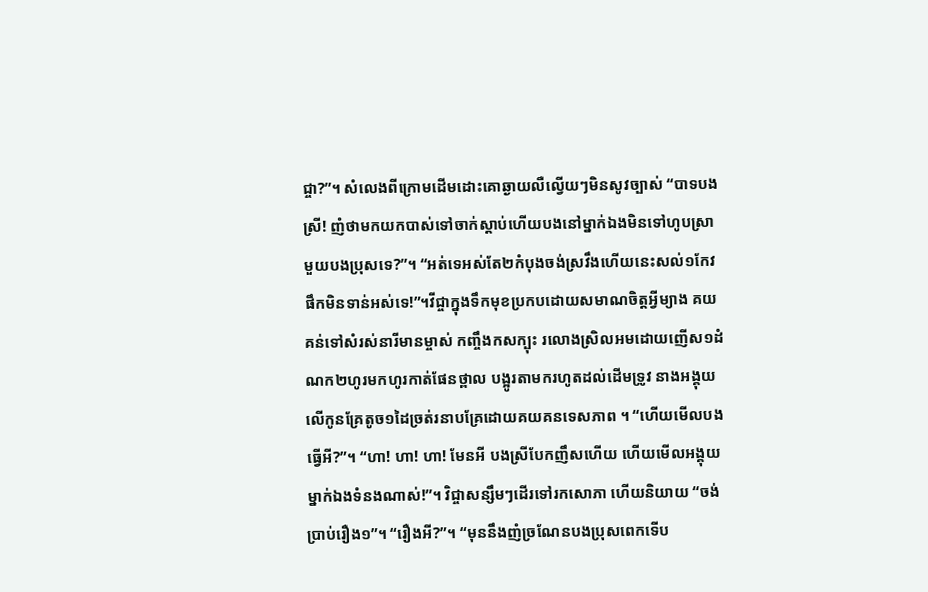ជ្ចា?”។ សំលេងពីក្រោមដើមដោះគោឆ្ងាយលឺល្វើយៗមិនសូវច្បាស់ “បាទបងស្រី! ញំថាមកយកបាស់ទៅចាក់ស្តាប់ហើយបងនៅម្នាក់ឯងមិនទៅហូបស្រាមួយបងប្រុសទេ?”។ “អត់ទេអស់តែ២កំបុងចង់ស្រវឹងហើយនេះសល់១កែវផឹកមិនទាន់អស់ទេ!”។វីជ្ចាក្នុងទឹកមុខប្រកបដោយសមាណចិត្តអ្វីម្យាង គយគន់ទៅសំរស់នារីមានម្ចាស់ កញ្ចឹងកសក្បុះ រលោងស្រិលអមដោយញើស១ដំណក២ហូរមកហូរកាត់ផែនថ្ពាល បង្អូរតាមករហូតដល់ដើមទ្រូវ នាងអង្គុយលើកូនគ្រែតូច១ដៃច្រត់រនាបគ្រែដោយគយគនទេសភាព ។ “ហើយមើលបងធ្វើអី?”។ “ហា! ហា! ហា! មែនអី បងស្រីបែកញឹសហើយ ហើយមើលអង្គុយម្នាក់ឯងទំនងណាស់!”។ វិជ្ចាសន្សឹមៗដើរទៅរកសោភា ហើយនិយាយ “ចង់ប្រាប់រឿង១”។ “រឿងអី?”។ “មុននឹងញំច្រណែនបងប្រុសពេកទើប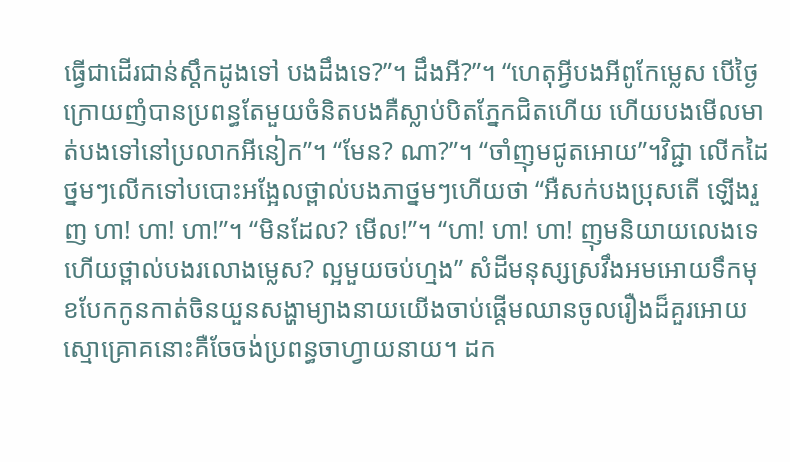ធ្វើជាដើរជាន់ស្តឹកដូងទៅ បងដឹងទេ?”។ ដឹងអី?”។ “ហេតុអ្វីបងអីពូកែម្លេស បើថ្ងៃក្រោយញំបានប្រពន្ធតែមួយចំនិតបងគឺស្លាប់បិតភ្នែកជិតហើយ ហើយបងមើលមាត់បងទៅនៅប្រលាកអីនៀក”។ “មែន? ណា?”។ “ចាំញុមជូតអោយ”។វិជ្ជា លើកដៃថ្នមៗលើកទៅបបោះអង្អែលថ្ពាល់បងភាថ្នមៗហើយថា “អឺសក់បងប្រុសតើ ឡើងរួញ ហា! ហា! ហា!”។ “មិនដែល? មើល!”។ “ហា! ហា! ហា! ញុមនិយាយលេងទេ ហើយថ្ពាល់បងរលោងម្លេស? ល្អមួយចប់ហ្មង” សំដីមនុស្សស្រវឹងអមអោយទឹកមុខបែកកូនកាត់ចិនយួនសង្ហាម្យាងនាយយើងចាប់ផ្តើមឈានចូលរឿងដ៏គួរអោយស្មោគ្រោគនោះគឺចែចង់ប្រពន្ធចាហ្វាយនាយ។ ដក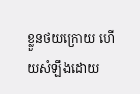ខ្លួនថយក្រោយ ហើយសំឡឹងដោយ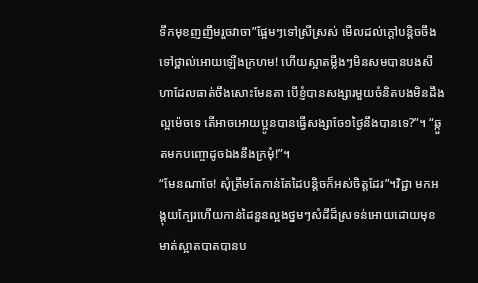ទឹកមុខញញឹមរួចវាចា”ផ្អែមៗទៅស្រីស្រស់ មើលដល់ក្តៅបន្តិចចឹងទៅថ្ពាល់អោយឡើងក្រហម! ហើយស្អាតម្លឹងៗមិនសមបានបងសីហាដែលធាត់ចឹងសោះមែនតា បើខ្ញំបានសង្សារមួយចំនិតបងមិនដឹងល្អម៉េចទេ តើអាចអោយប្អូនបានធ្វើសង្សាចែ១ថ្ងៃនឹងបានទេ?”។ “ឆ្កួតមកបញ្ចោដូចឯងនឹងក្រមំុ!”។
“មែនណាចែ! សុំត្រឹមតែកាន់តែដៃបន្តិចក៏អស់ចិត្តដែរ”។វិជ្ជា មកអង្គុយក្បែរហើយកាន់ដៃនួនល្អងថ្នមៗសំដីដ៏ស្រទន់អោយដោយមុខមាត់ស្អាតបាតបានប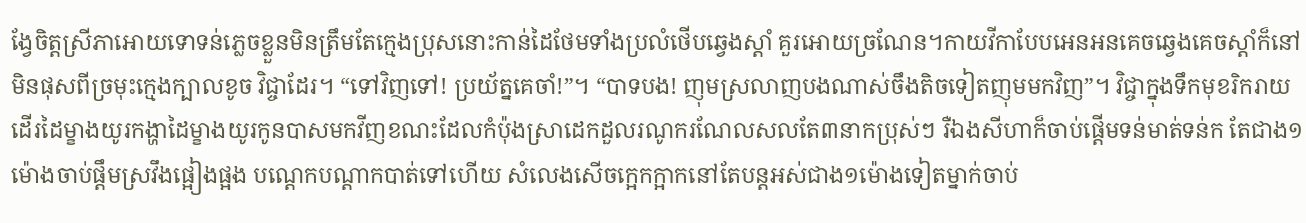ង្វែចិត្តស្រីភាអោយទោទន់ភ្លេចខ្លួនមិនត្រឹមតែក្មេងប្រុសនោះកាន់ដៃថែមទាំងប្រលំថើបឆ្វេងស្តាំ គួរអោយច្រណែន។កាយវីកាបែបអេនអនគេចឆ្វេងគេចស្តាំក៏នៅមិនផុសពីច្រមុះក្មេងក្បាលខូច វិជ្ចាដែរ។ “ទៅវិញទៅ! ប្រយ័ត្នគេចាំ!”។ “បាទបង! ញុមស្រលាញបងណាស់ចឹងតិចទៀតញុមមកវិញ”។ វិជ្ចាក្នុងទឹកមុខរិករាយដើរដៃម្ខាងយូរកង្ហាដៃម្ខាងយូរកូនបាសមកវីញខណះដែលកំប៉ុងស្រាដេកដួលរណូករណែលសលតែ៣នាកប្រុស់ៗ រឺឯងសីហាក៏ចាប់ផ្តើមទន់មាត់ទន់ក តែជាង១ម៉ោងចាប់ផ្តឹមស្រវឹងផ្អៀងផ្អង បណ្តេកបណ្តាកបាត់ទៅហើយ សំលេងសើចក្អេកក្អាកនៅតែបន្តអស់ជាង១ម៉ោងទៀតម្នាក់ចាប់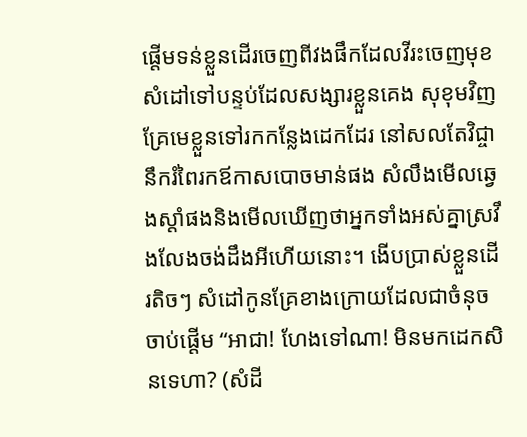ផ្តើមទន់ខ្លួនដើរចេញពីវងផឹកដែលវីរះចេញមុខសំដៅទៅបន្ទប់ដែលសង្សារខ្លួនគេង សុខុមវិញគ្រែមេខ្លួនទៅរកកន្លែងដេកដែរ នៅសលតែវិជ្ចានឹករំពៃរកឪកាសបោចមាន់ផង សំលឹងមើលឆ្វេងស្តាំផងនិងមើលឃើញថាអ្នកទាំងអស់គ្នាស្រវឹងលែងចង់ដឹងអីហើយនោះ។ ងើបប្រាស់ខ្លួនដើរតិចៗ សំដៅកូនគ្រែខាងក្រោយដែលជាចំនុចចាប់ផ្តើម “អាជា! ហែងទៅណា! មិនមកដេកសិនទេហា? (សំដី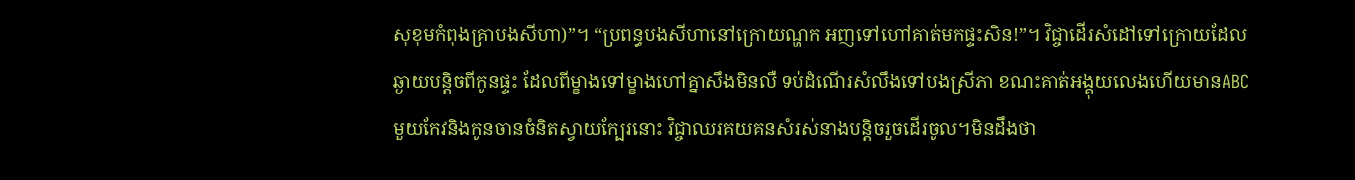សុខុមកំពុងគ្រាបងសីហា)”។ “ប្រពន្ធបងសីហានៅក្រោយណ្ហក អញទៅហៅគាត់មកផ្ទះសិន!”។ វិជ្ចាដើរសំដៅទៅក្រោយដែលឆ្ងាយបន្តិចពីកូនផ្ទះ ដែលពីម្ខាងទៅម្ខាងហៅគ្នាសឹងមិនលឺ ទប់ដំណើរសំលឹងទៅបងស្រីភា ខណះគាត់អង្គុយលេងហើយមានABCមួយកែវនិងកូនចានចំនិតស្វាយក្បែរនោះ វិជ្ចាឈរគយគនសំរស់នាងបន្តិចរួចដើរចូល។មិនដឹងថា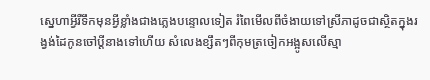ស្នេហាអ្វីរឺទឹកមុនអ្វីខ្លាំងជាងភ្លេងបន្ទោលទៀត រំពៃមើលពីចំងាយទៅស្រីភាដូចជាស្ថិតក្នុងរង្វង់ដៃកូនចៅប្តីនាងទៅហើយ សំលេងខ្សឹតៗពីកុមត្រចៀកអង្អូសលើស្មា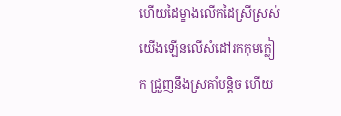ហើយដៃម្ខាងលើកដៃស្រីស្រស់យើងឡើនលើសំដៅរកកុមក្លៀក ជ្រួញនឹងស្រគាំបន្តិច ហើយ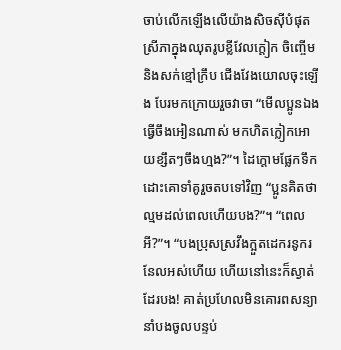ចាប់លើកឡើងលើយ៉ាងសិចសុីបំផុត ស្រីភាក្នុងឈុតរូបខ្លីវែលក្តៀក ចិញ្ចើមនិងសក់ខ្មៅក្រឹប ជើងវែងយោលចុះឡើង បែរមកក្រោយរួចវាចា “មើលប្អូនឯងធ្វើចឹងអៀនណាស់ មកហិតក្លៀកអោយខ្សឹតៗចឹងហ្មង?”។ ដៃក្តោមផ្លែកទឹកដោះគោទាំគូរួចតបទៅវិញ “ប្អូនគិតថាល្មមដល់ពេលហើយបង?”។ “ពេលអី?”។ “បងប្រុសស្រវឹងក្អួតដេករនូករនែលអស់ហើយ ហើយនៅនេះក៏ស្ងាត់ដែរបង! គាត់ប្រហែលមិនគោរពសន្យានាំបងចូលបន្ទប់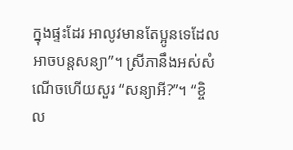ក្នុងផ្ទះដែរ អាលូវមានតែប្អូនទេដែលអាចបន្តសន្យា”។ ស្រីភានឹងអស់សំណើចហើយសួរ “សន្យាអី?”។ “ខ្ចិល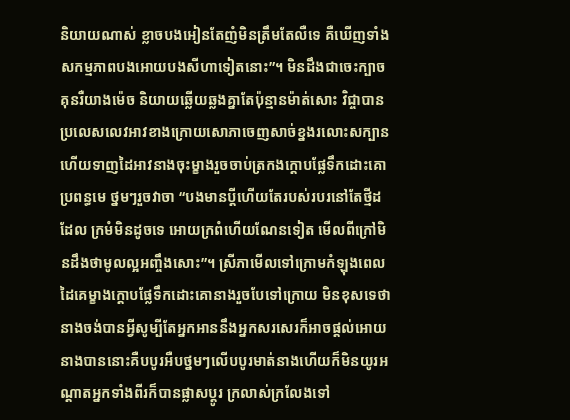និយាយណាស់ ខ្លាចបងអៀនតែញំមិនត្រឹមតែលឺទេ គឺឃើញទាំងសកម្មភាពបងអោយបងសីហាទៀតនោះ”។ មិនដឹងជាចេះក្បាចគុនរឺយាងម៉េច និយាយឆ្លើយឆ្លងគ្នាតែប៉ុន្មានម៉ាត់សោះ វិជ្ចាបានប្រលេសលេវអាវខាងក្រោយសោភាចេញសាច់ខ្នងរលោះសក្បាន ហើយទាញដៃអាវនាងចុះម្ខាងរួចចាប់ត្រកងក្តោបផ្លែទឹកដោះគោប្រពន្ធមេ ថ្នមៗរួចវាចា “បងមានប្តីហើយតែរបស់របរនៅតែថ្មីដដែល ក្រមំមិនដូចទេ អោយក្រពំហើយណែនទៀត មើលពីក្រៅមិនដឹងថាមូលល្អអញ្ចឹងសោះ”។ ស្រីភាមើលទៅក្រោមកំឡុងពេលដៃគេម្ខាងក្តោបផ្លែទឹកដោះគោនាងរួចបែទៅក្រោយ មិនខុសទេថានាងចង់បានអ្វីសូម្បីតែអ្នកអាននឹងអ្នកសរសេរក៏អាចផ្តល់អោយនាងបាននោះគឺបបូរអឺបថ្នមៗលើបបូរមាត់នាងហើយក៏មិនយូរអណ្តាតអ្នកទាំងពីរក៏បានផ្លាសប្តូរ ក្រលាស់ក្រលែងទៅ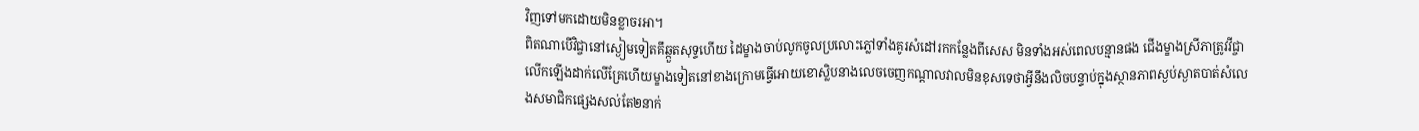វិញទៅមកដោយមិនខ្លាចរអា។
ពិតណាបើវិជ្ចានៅស្ងៀមទៀតគឹឆ្កួតសុទ្ទហើយ ដៃម្ខាងចាប់លូកចូលប្រលោះភ្លៅទាំងគូរសំដៅរកកន្លែងពីសេស មិនទាំងអស់ពេលបន្មានផង ជើងម្ខាងស្រីភាត្រូវវីជ្ចាលើកឡើងដាក់លើគ្រែហើយម្ខាងទៀតនៅខាងក្រោមធ្វើអោយខោស្លិបនាងលេចចេញកណ្តាលវាលមិនខុសទេថាអ្វីនឹងលិចបន្ទាប់ក្នុងស្ថានភាពស្ងប់ស្ងាតបាត់សំលេងសមាជិកផ្សេងសល់តែ២នាក់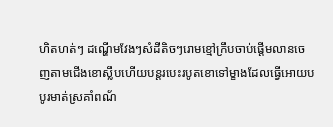ហិតហត់ៗ ដណ្ហើមវែងៗសំដីតិចៗរោមខ្មៅក្រឹបចាប់ផ្តើមលានចេញតាមជើងខោស្លឹបហើយបន្តរបេះរបូតខោទៅម្ខាងដែលធ្វើអោយបបូរមាត់ស្រគាំពណ័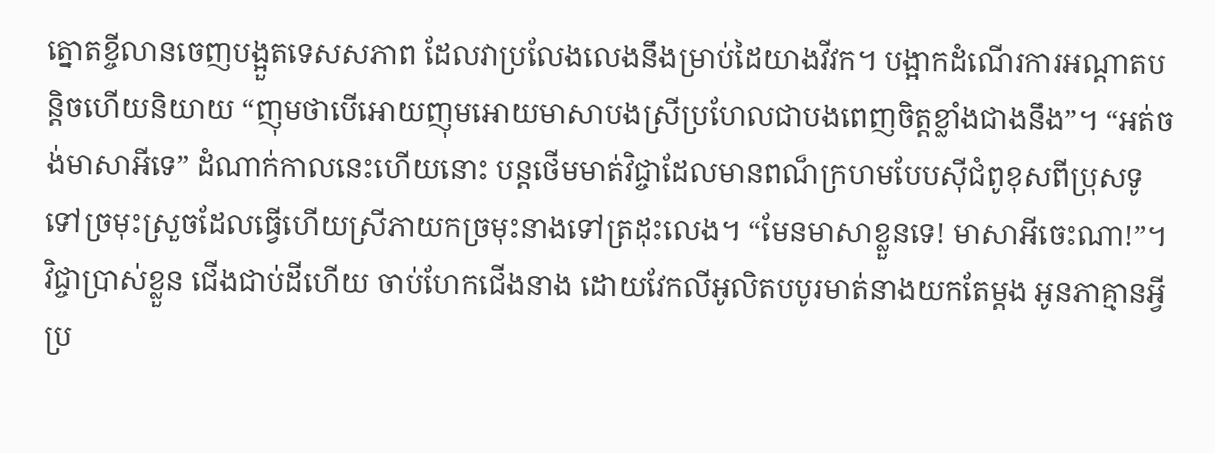ត្នោតខ្ចីលានចេញបង្អួតទេសសភាព ដែលវាប្រលែងលេងនឹងម្រាប់ដៃយាងវីវក។ បង្អាកដំណើរការអណ្តាតបន្តិចហើយនិយាយ “ញុមថាបើអោយញុមអោយមាសាបងស្រីប្រហែលជាបងពេញចិត្តខ្លាំងជាងនឹង”។ “អត់ចង់មាសាអីទេ” ដំណាក់កាលនេះហើយនោះ បន្តថើមមាត់វិជ្ចាដែលមានពណ៏ក្រហមបែបសុីជំពូខុសពីប្រុសទូទៅច្រមុះស្រួចដែលធ្វើហើយស្រីភាយកច្រមុះនាងទៅត្រដុះលេង។ “មែនមាសាខ្លួនទេ! មាសាអីចេះណា!”។ វិជ្ចាប្រាស់ខ្លួន ជើងជាប់ដីហើយ ចាប់ហែកជើងនាង ដោយវែកលីអូលិតបបូរមាត់នាងយកតែម្តង អូនភាគ្មានអ្វីប្រ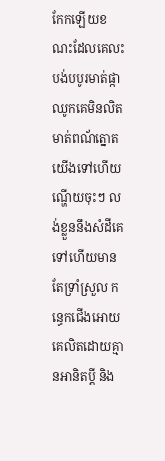កែកឡើយខណះដែលគេលះបង់បបូរមាត់ផ្កាឈូកគេមិនលិតមាត់ពណ័ត្នោតយើងទៅហើយ ណ្ហើយចុះៗ លង់ខ្លួននឹងសំដីគេទៅហើយមានតែទ្រាំស្រួល កន្ធេកជើងអោយគេលិតដោយគ្មានអានិតប្តី និង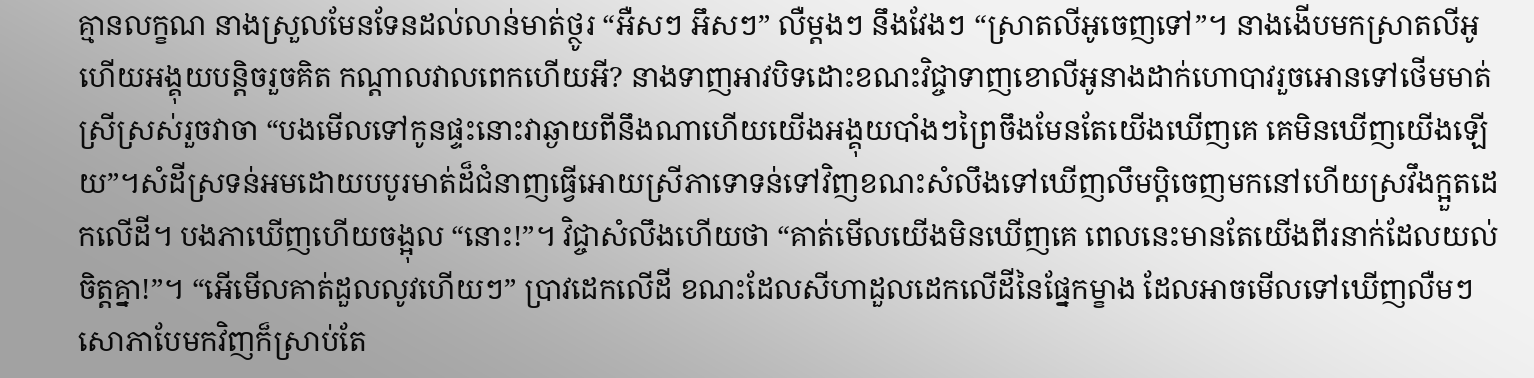គ្មានលក្ខណ នាងស្រួលមែនទែនដល់លាន់មាត់ថ្ថូរ “អឺសៗ អឹសៗ” លឺម្តងៗ នឹងវែងៗ “ស្រាតលីអូចេញទៅ”។ នាងងើបមកស្រាតលីអូហើយអង្គុយបន្តិចរួចគិត កណ្តាលវាលពេកហើយអី? នាងទាញអាវបិទដោះខណះវិជ្ចាទាញខោលីអូនាងដាក់ហោបាវរួចអោនទៅថើមមាត់ស្រីស្រស់រួចវាចា “បងមើលទៅកូនផ្ទះនោះវាឆ្ងាយពីនឹងណាហើយយើងអង្គុយបាំងៗព្រៃចឹងមែនតែយើងឃើញគេ គេមិនឃើញយើងឡើយ”។សំដីស្រទន់អមដោយបបូរមាត់ដ៏ជំនាញធ្វើអោយស្រីភាទោទន់ទៅវិញខណះសំលឹងទៅឃើញលឹមប្តិចេញមកនៅហើយស្រវឹងក្អួតដេកលើដី។ បងភាឃើញហើយចង្អុល “នោះ!”។ វិជ្ចាសំលឹងហើយថា “គាត់មើលយើងមិនឃើញគេ ពេលនេះមានតែយើងពីរនាក់ដែលយល់ចិត្តគ្នា!”។ “អើមើលគាត់ដួលលូវហើយៗ” ប្រាវដេកលើដី ខណះដែលសីហាដួលដេកលើដីនៃផ្នែកម្ខាង ដែលអាចមើលទៅឃើញលឺមៗ សោភាបែមកវិញក៏ស្រាប់តែ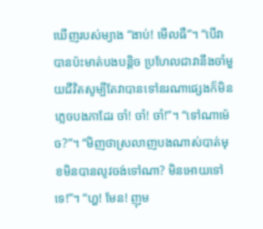ឃើញរបស់ម្យាង “ងាប់! មើលធឺ”។ “បើវាបានប៉ះមាត់បងបន្តិច ប្រហែលជាវានឹងចាំមួយជីវិតសូម្បីតែវាបានទៅនរណាផ្សេងក៏មិនភ្លេចបងភាដែរ ចាំ! ចាំ! ចាំ!”។ “ទៅណាម៉េច?”។ “មិញថាស្រលាញបងណាស់បាត់មុខមិនបានលូវចង់ទៅណា? មិនអោយទៅទេ!”។ “ហ្ហ! មែន! ញុម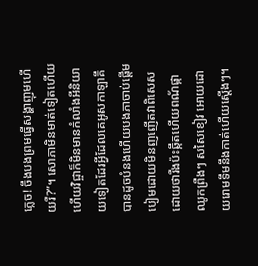ភ្លេច! ចឹងបងព្រមធ្វើសង្ហាញុមហើយរឺ?”។ សោភាមិនមាត់ទៀតហើយ ហើយវិជ្ចាក៏មិនមានកំលាំងអីនិយាយទៀតដែរអ្វីដែលគេអូសកាឡាគឹបានដូចបំនងហើយបងភាចាប់ផ្តើមបៀមដោយមិនញញើតវាពិសេសដោយថារឺងប៉ះឆ្កឹតហើយពណ័ផ្កាឈូកព្រឺងៗ សសៃខៀវ អោយដោយរោមទឹមនឹងកាត់ហើយស្តើងៗ។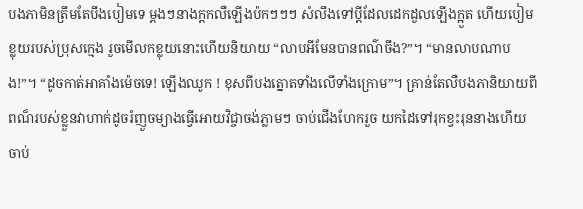បងភាមិនត្រឹមតែបឹងបៀមទេ ម្តងៗនាងក្តកលឺឡើងប៉កៗៗៗ សំលឹងទៅប្តីដែលដេកដួលឡើងក្អួត ហើយបៀមខ្លុយរបស់ប្រុសក្មេង រួចមើលកខ្លុយនោះហើយនិយាយ “លាបអីមែនបានពណ៌ចឹង?”។ “មានលាបណាបង!”។ “ដូចកាត់អាគាំងម៉េចទេ! ឡើងឈូក ! ខុសពីបងត្នោតទាំងលើទាំងក្រោម”។ គ្រាន់តែលឺបងភានិយាយពីពណ៏របស់ខ្លួនវាហាក់ដូចរំញួចម្យាងធ្វើអោយវិជ្ចាចង់ភ្លាមៗ ចាប់ជើងហែករួច យកដៃទៅរុកខ្វះរុននាងហើយចាប់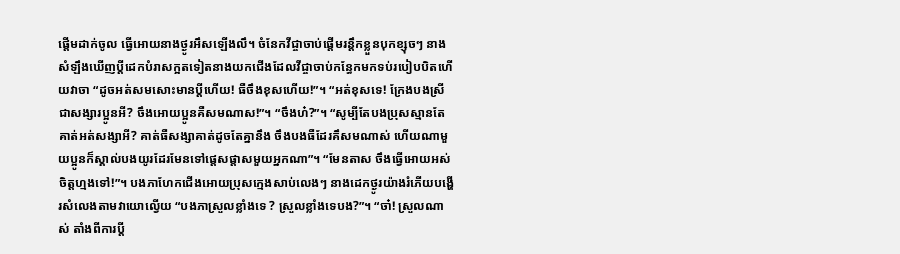ផ្តើមដាក់ចូល ធ្វើអោយនាងថ្ងូរអឹសឡើងលឹ។ ចំនែកវីជ្ចាចាប់ផ្តើមរន្តឹកខ្លួនបុកខ្សុចៗ នាងសំឡឹងឃើញប្តីដេកបំរាសក្អតទៀតនាងយកជើងដែលវីជ្ចាចាប់កន្ធែកមកទប់របៀបបិតហើយវាចា “ដូចអត់សមសោះមានប្តីហើយ! ធឺចឹងខុសហើយ!”។ “អត់ខុសទេ! ក្រែងបងស្រីជាសង្សារប្អូនអី? ចឹងអោយប្អូនគឺសមណាស!”។ “ចឹងហ៎?”។ “សូម្បីតែបងប្រុសស្មានតែគាត់អត់សង្សាអី? គាត់ធឺសង្សាគាត់ដូចតែគ្នានឹង ចឹងបងធឺដែរគឹសមណាស់ ហើយណាមួយប្អូនក៏ស្គាល់បងយូរដែរមែនទៅផ្តេសផ្តាសមួយអ្នកណា”។ “មែនតាស ចឹងធ្វើអោយអស់ចិត្តហ្មងទៅ!”។ បងភាហែកជើងអោយប្រុសក្មេងសាប់លេងៗ នាងដេកថ្ងូរយ៉ាងរំភើយបង្ហើរសំលេងតាមវាយោល្វើយ “បងភាស្រួលខ្លាំងទេ ? ស្រួលខ្លាំងទេបង?”។ “ចា៎! ស្រួលណាស់ តាំងពីការប្តី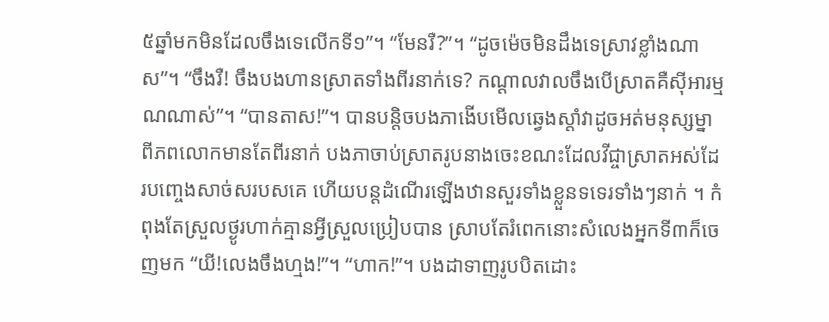៥ឆ្នាំមកមិនដែលចឹងទេលើកទី១”។ “មែនរឺ?”។ “ដូចម៉េចមិនដឹងទេស្រាវខ្លាំងណាស”។ “ចឹងរឺ! ចឹងបងហានស្រាតទាំងពីរនាក់ទេ? កណ្តាលវាលចឹងបើស្រាតគឺសុីអារម្មណណាស់”។ “បានតាស!”។ បានបន្តិចបងភាងើបមើលឆ្វេងស្តាំវាដូចអត់មនុស្សម្នាពីភពលោកមានតែពីរនាក់ បងភាចាប់ស្រាតរូបនាងចេះខណះដែលវីជ្ចាស្រាតអស់ដែរបញ្ចេងសាច់សរបសគេ ហើយបន្តដំណើរឡើងឋានសួរទាំងខ្លួនទទេរទាំងៗនាក់ ។ កំពុងតែស្រួលថ្ងូរហាក់គ្មានអ្វីស្រួលប្រៀបបាន ស្រាបតែរំពេកនោះសំលេងអ្នកទី៣ក៏ចេញមក “យី!លេងចឹងហ្មង!”។ “ហាក!”។ បងដាទាញរូបបិតដោះ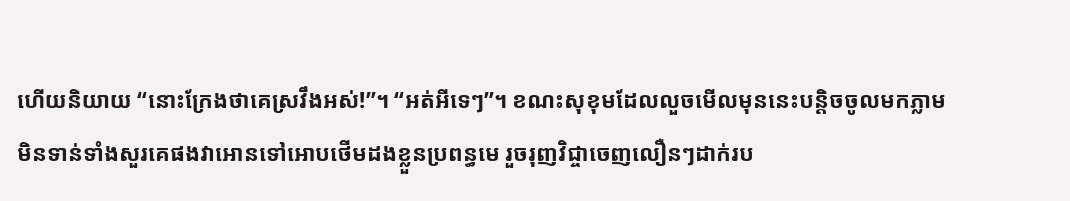ហើយនិយាយ “នោះក្រែងថាគេស្រវឹងអស់!”។ “អត់អីទេៗ”។ ខណះសុខុមដែលលួចមើលមុននេះបន្តិចចូលមកភ្លាមមិនទាន់ទាំងសួរគេផងវាអោនទៅអោបថើមដងខ្លួនប្រពន្ធមេ រួចរុញវិជ្ចាចេញលឿនៗដាក់រប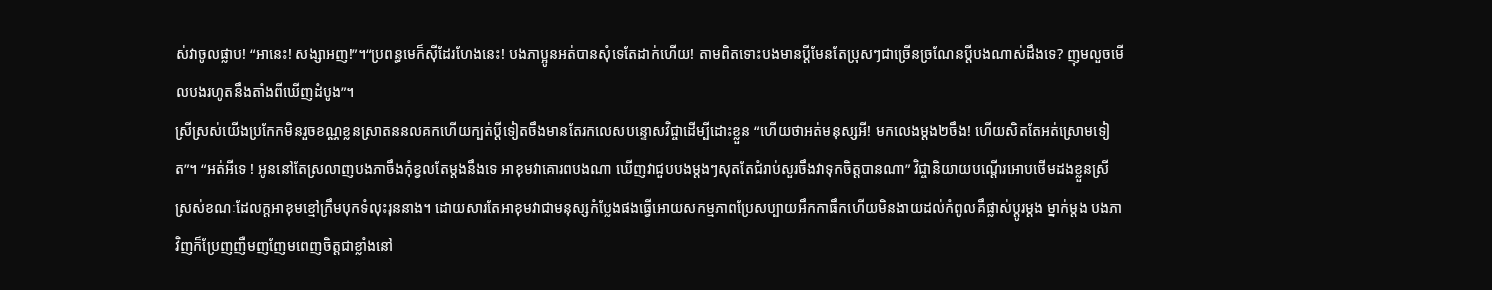ស់វាចូលផ្លាប! “អានេះ! សង្សាអញ!”។“ប្រពន្ធមេក៏សុីដែរហែងនេះ! បងភាប្អូនអត់បានសុំទេតែដាក់ហើយ! តាមពិតទោះបងមានប្ដីមែនតែប្រុសៗជាច្រើនច្រណែនប្តីបងណាស់ដឹងទេ? ញុមលួចមើលបងរហូតនឹងតាំងពីឃើញដំបូង”។
ស្រីស្រស់យើងប្រកែកមិនរួចខណ្ណខ្លនស្រាតននលគកហើយក្បត់ប្តីទៀតចឹងមានតែរកលេសបន្ទោសវិជ្ចាដើម្បីដោះខ្លួន “ហើយថាអត់មនុស្សអី! មកលេងម្តង២ចឹង! ហើយសិតតែអត់ស្រោមទៀត”។ “អត់អីទេ ! អូននៅតែស្រលាញបងភាចឹងកុំខ្វលតែម្តងនឹងទេ អាខុមវាគោរពបងណា ឃើញវាជួបបងម្តងៗសុតតែជំរាប់សួរចឹងវាទុកចិត្តបានណា” វិជ្ចានិយាយបណ្តើរអោបថើមដងខ្លួនស្រីស្រស់ខណៈដែលក្តអាខុមខ្មៅក្រឹមបុកទំលុះរុននាង។ ដោយសារតែអាខុមវាជាមនុស្សកំប្លែងផងធ្វើអោយសកម្មភាពប្រែសប្បាយអឹកកាធឹកហើយមិនងាយដល់កំពូលគឹផ្លាស់ប្តូរម្តង ម្នាក់ម្តង បងភាវិញក៏ប្រែញញឺមញញែមពេញចិត្តជាខ្លាំងនៅ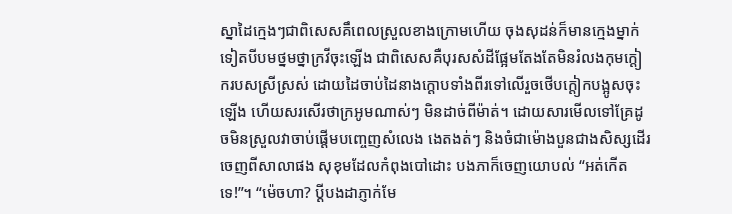ស្នាដៃក្មេងៗជាពិសេសគឹពេលស្រួលខាងក្រោមហើយ ចុងសុដន់ក៏មានក្មេងម្នាក់ទៀតបីបមថ្នមថ្នាក្រវីចុះឡើង ជាពិសេសគឺបុរសសំដីផ្អែមតែងតែមិនរំលងកុមក្តៀករបសស្រីស្រស់ ដោយដៃចាប់ដៃនាងក្តោបទាំងពីរទៅលើរួចថើបក្តៀកបង្អូសចុះឡើង ហើយសរសើរថាក្រអូមណាស់ៗ មិនដាច់ពីម៉ាត់។ ដោយសារមើលទៅគ្រែដូចមិនស្រួលវាចាប់ផ្តើមបញ្ចេញសំលេង ងេតងត់ៗ និងចំជាម៉ោងបួនជាងសិស្សដើរចេញពីសាលាផង សុខុមដែលកំពុងបៅដោះ បងភាក៏ចេញយោបល់ “អត់កើតទេ!”។ “ម៉េចហា? ប្ដីបងដាភ្ញាក់មែ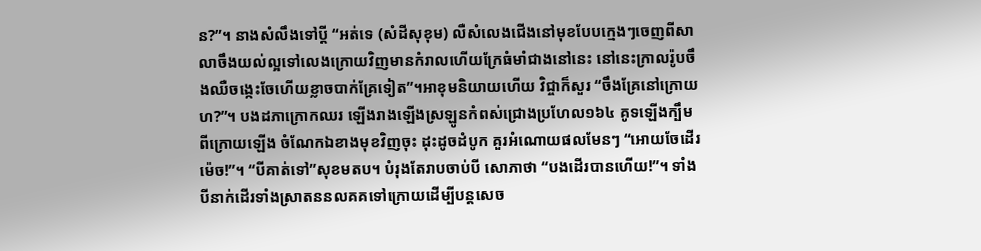ន?”។ នាងសំលឹងទៅប្តី “អត់ទេ (សំដីសុខុម) លឺសំលេងជើងនៅមុខបែបក្មេងៗចេញពីសាលាចឹងយល់ល្អទៅលេងក្រោយវិញមានកំរាលហើយក្រែធំមាំជាងនៅនេះ នៅនេះក្រាលរ៉ូបចឹងឈឺចង្កេះចែហើយខ្លាចបាក់គ្រែទៀត”។អាខុមនិយាយហើយ វិជ្ចាក៏សួរ “ចឹងគ្រែនៅក្រោយហ?”។ បងដភាក្រោកឈរ ឡើងរាងឡើងស្រឡូនកំពស់ជ្រោងប្រហែល១៦៤ គូទឡើងក្បឹមពីក្រោយឡើង ចំណែកឯខាងមុខវិញចុះ ដុះដូចដំបូក គួរអំណោយផលមែនៗ “អោយចែដើរម៉េច!”។ “បីគាត់ទៅ”សុខមតប។ បំរុងតែរាបចាប់បី សោភាថា “បងដើរបានហើយ!”។ ទាំងបីនាក់ដើរទាំងស្រាតននលគគទៅក្រោយដើម្បីបន្តសេច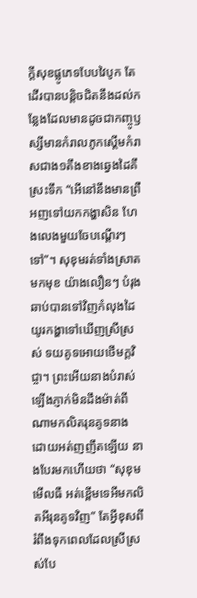ក្តីសុខផ្លូភេទបែបវៃបូក តែដើរបានបន្តិចជិតនឹងដល់កន្លែងដែលមានដូចជាកញ្ចូឫស្សីមានកំរាលភូកស្តើមកំរាសជាង១តឹងខាងឆ្វេងដៃគឹស្រះទឹក “អើនៅនឹងមានព្រឺ អញទៅយកកង្ហាសិន ហែងលេងមួយចែបណ្តើរៗទៅ”។ សុខុមរត់ទាំងស្រាតមកមុខ យ៉ាងលឿនៗ បំរុងឆាប់បានទៅវិញកំលុងដៃយូរកង្ហាទៅឃើញស្រីស្រស់ ទយគូទអោយថើមក្តវិជ្ចា។ ព្រះអើយនាងបំរាស់ឡើងភ្ញាក់មិនដឹងម៉ាត់ពីណាមកលិតរុនគូទនាង ដោយអត់ញញឹតឡើយ នាងបែរមកហើយថា “សុខុមមើលធឺ អត់ខ្ពើមទេអីមកលិតអីរុនគូទវិញ” តែអ្វីខុសពីរំពឹងទុកពេលដែលស្រីស្រស់បែ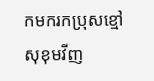កមករកប្រុសខ្មៅសុខុមវីញ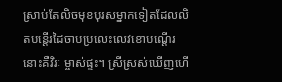ស្រាប់តែលិចមុខបុរសម្នាកទៀតដែលលិតបន្តើរដៃចាបប្រលេះលេវខោបណ្តើរ នោះគឺវិរៈ ម្ចាស់ផ្ទះ។ ស្រីស្រស់ឃើញហើ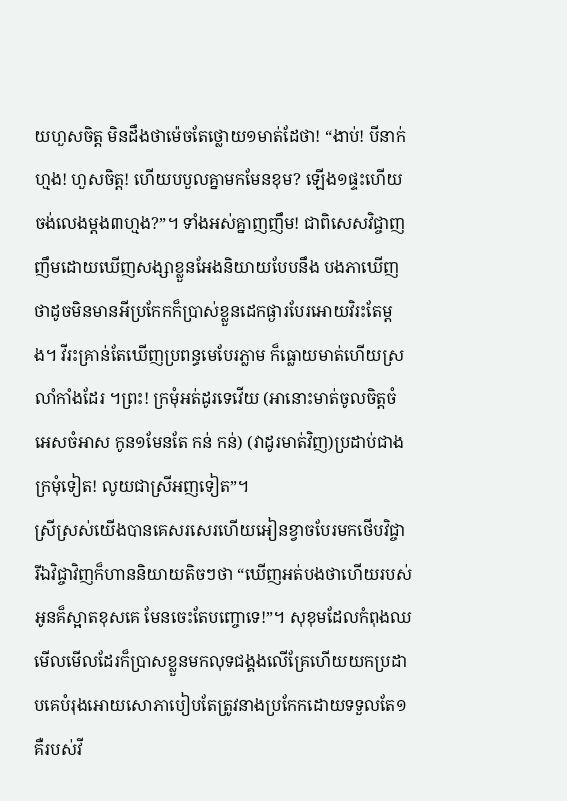យហួសចិត្ត មិនដឹងថាម៉េចតែថ្លោយ១មាត់ដែថា! “ងាប់! បីនាក់ហ្មង! ហួសចិត្ត! ហើយបបួលគ្នាមកមែនខុម? ឡើង១ផ្ទះហើយ ចង់លេងម្តង៣ហ្មង?”។ ទាំងអស់គ្នាញញឹម! ជាពិសេសវិជ្ចាញញឹមដោយឃើញសង្សាខ្លួនអែងនិយាយបែបនឹង បងភាឃើញថាដូចមិនមានអីប្រកែកក៏ប្រាស់ខ្លួនដេកផ្ងារបែរអោយវិរះតែម្តង។ វីរះគ្រាន់តែឃើញប្រពន្ធមេបែរភ្លាម ក៏ធ្លោយមាត់ហើយស្រលាំកាំងដែរ ។ព្រះ! ក្រមុំអត់ដូរទេវើយ (អានោះមាត់ចូលចិត្តចំអេសចំអាស កូន១មែនតែ កន់ កន់) (វាដូរមាត់វិញ)ប្រដាប់ជាងក្រមុំទៀត! លូយជាស្រីអញទៀត”។
ស្រីស្រស់យើងបានគេសរសេរហើយអៀនខ្វាចបែរមកថើបវិជ្ចា រីឯវិជ្ចាវិញក៏ហាននិយាយតិចៗថា “ឃើញអត់បងថាហើយរបស់អូនគ៏ស្អាតខុសគេ មែនចេះតែបញ្ចោទេ!”។ សុខុមដែលកំពុងឈមើលមើលដែរក៏ប្រាសខ្លួនមកលុទជង្គងលើគ្រែហើយយកប្រដាបគេបំរុងអោយសោភាបៀបតែត្រូវនាងប្រកែកដោយទទួលតែ១គឺរបស់វី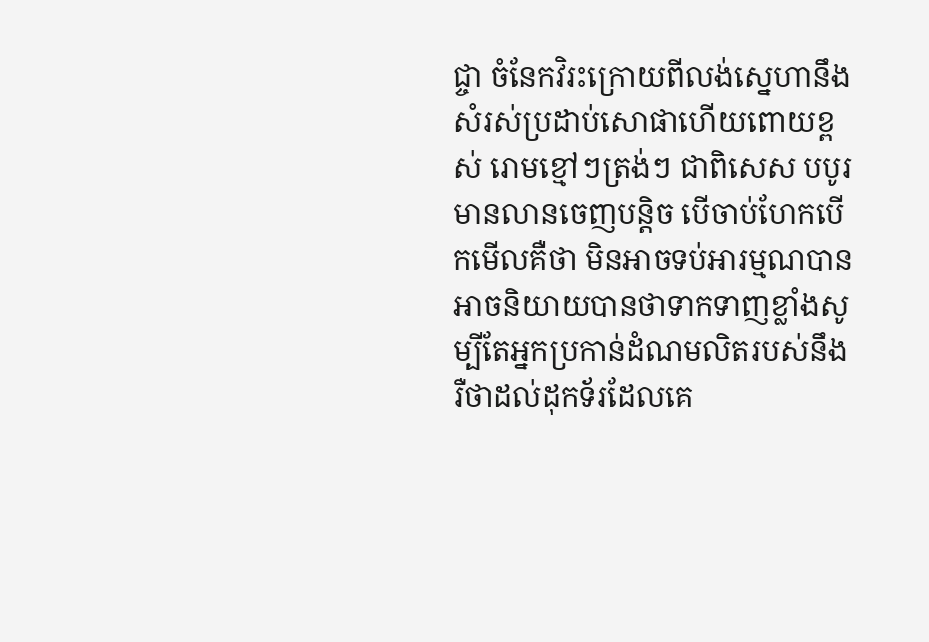ជ្ចា ចំនែកវិរះក្រោយពីលង់ស្នេហានឹងសំរស់ប្រដាប់សោផាហើយពោយខ្ពស់ រោមខ្មៅៗត្រង់ៗ ជាពិសេស បបូរមានលានចេញបន្តិច បើចាប់ហែកបើកមើលគឺថា មិនអាចទប់អារម្មណបានអាចនិយាយបានថាទាកទាញខ្លាំងសូម្បីតែអ្នកប្រកាន់ដំណមលិតរបស់នឹងរឺថាដល់ដុកទ័រដែលគេ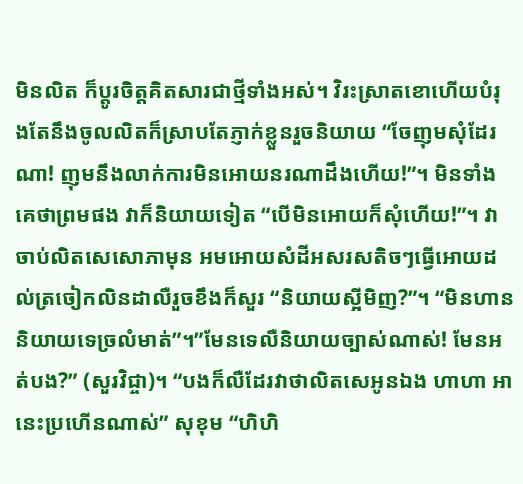មិនលិត ក៏ប្តូរចិត្តគិតសារជាថ្មីទាំងអស់។ វិរះស្រាតខោហើយបំរុងតែនឹងចូលលិតក៏ស្រាបតែភ្ញាក់ខ្លួនរួចនិយាយ “ចែញុមសំុដែរណា! ញុមនឹងលាក់ការមិនអោយនរណាដឹងហើយ!”។ មិនទាំងគេថាព្រមផង វាក៏និយាយទៀត “បើមិនអោយក៏សំុហើយ!”។ វាចាប់លិតសេសោភាមុន អមអោយសំដីអសរសតិចៗធ្វើអោយដល់ត្រចៀកលិនដាលឺរួចខឹងក៏សួរ “និយាយស្អីមិញ?”។ “មិនហាននិយាយទេច្រលំមាត់”។”មែនទេលឺនិយាយច្បាស់ណាស់! មែនអត់បង?” (សួរវិជ្ចា)។ “បងក៏លឺដែរវាថាលិតសេអូនឯង ហាហា អានេះប្រហើនណាស់” សុខុម “ហិហិ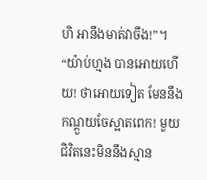ហិ អានឹងមាត់វាចឹង!”។ “យ៉ាប់ហ្មង បានអោយហើយ! ថាអោយទៀត មែននឹងកណ្តួយចែស្អាតពេក! មួយជិវិតនេះមិននឹងស្មាន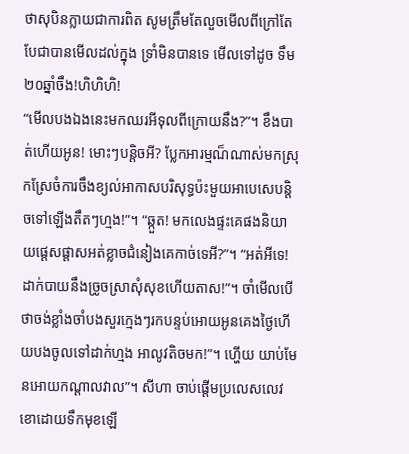ថាសុបិនក្លាយជាការពិត សូមត្រឹមតែលួចមើលពីក្រៅតែបែជាបានមើលដល់ក្នុង ទ្រាំមិនបានទេ មើលទៅដូច ទឹម២០ឆ្នាំចឹង!ហិហិហិ!
“មើលបងឯងនេះមកឈរអីទុលពីក្រោយនឹង?”។ ខឹងបាត់ហើយអូន! មោះៗបន្តិចអី? ប្លែកអារម្មណ៏ណាស់មកស្រុកស្រែចំការចឹងខ្យល់អាកាសបរិសុទ្ធប៉ះមួយអាបេសេបន្តិចទៅឡើងតឹតៗហ្មង!”។ “ឆ្កួត! មកលេងផ្ទះគេផងនិយាយផ្តេសផ្តាសអត់ខ្លាចជំនៀងគេកាច់ទេអី?”។ “អត់អីទេ! ដាក់បាយនឹងច្រូចស្រាសំុសុខហើយតាស!”។ ចាំមើលបើថាចង់ខ្លាំងចាំបងសួរក្មេងៗរកបន្ទប់អោយអូនគេងថ្ងៃហើយបងចូលទៅដាក់ហ្មង អាលូវតិចមក!”។ ហ្ហើយ យាប់មែនអោយកណ្តាលវាល”។ សីហា ចាប់ផ្តើមប្រលេសលេវខោដោយទឹកមុខឡើ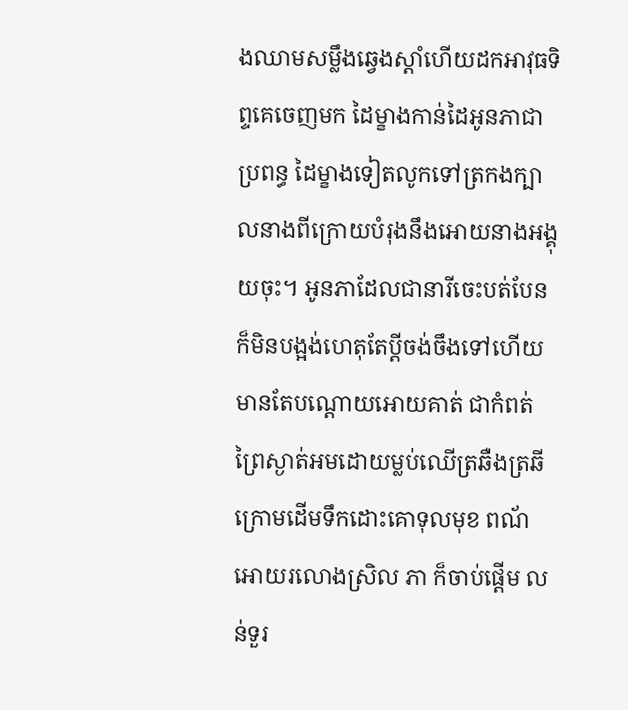ងឈាមសម្លឹងឆ្វេងស្តាំហើយដកអាវុធទិព្ទគេចេញមក ដៃម្ខាងកាន់ដៃអូនភាជាប្រពន្ធ ដៃម្ខាងទៀតលូកទៅត្រកងក្បាលនាងពីក្រោយបំរុងនឹងអោយនាងអង្គុយចុះ។ អូនភាដែលជានារីចេះបត់បែន ក៏មិនបង្អង់ហេតុតែប្តីចង់ចឹងទៅហើយមានតែបណ្តោយអោយគាត់ ជាកំពត់ព្រៃស្ងាត់អមដោយម្លប់ឈើត្រឆឺងត្រឆីក្រោមដើមទឹកដោះគោទុលមុខ ពណ័អោយរលោងស្រិល ភា ក៏ចាប់ផ្តើម លន់ទួរ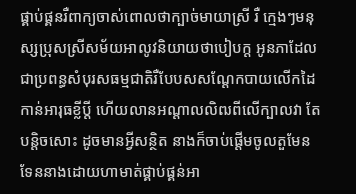ផ្គាប់ផ្គនរឺពាក្យចាស់ពោលថាក្បាច់មាយាស្រី រឺ ក្មេងៗមនុស្សប្រុសស្រីសម័យអាលូវនិយាយថាបៀបក្ត អូនភាដែលជាប្រពន្ធសំបុរសធម្មជាតិរឺបែបសសណ្តែកបាយលើកដៃកាន់អារុធខ្លីប្តី ហើយលានអណ្តាលលិឍពីលើក្បាលវា តែបន្តិចសោះ ដូចមានអ្វីសន្ថិត នាងក៏ចាប់ផ្តើមចូលតួមែនទែននាងដោយហាមាត់ផ្គាប់ផ្គន់អា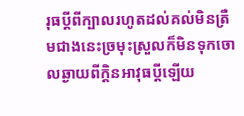រុធប្តីពីក្បាលរហូតដល់គល់មិនត្រឺមជាងនេះច្រមុះស្រួលក៏មិនទុកចោលឆ្ងាយពីក្តិនអាវុធប្តីឡើយ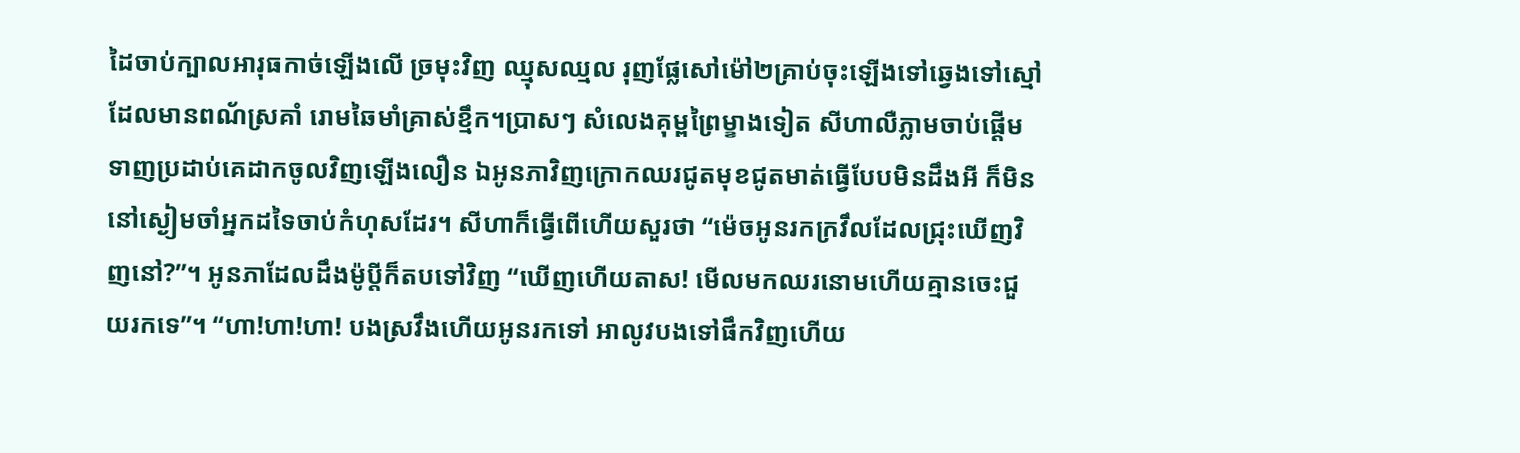ដៃចាប់ក្បាលអារុធកាច់ឡើងលើ ច្រមុះវិញ ឈ្មុសឈ្មល រុញផ្លែសៅម៉ៅ២គ្រាប់ចុះឡើងទៅឆ្វេងទៅស្មៅ ដែលមានពណ័ស្រគាំ រោមឆៃមាំគ្រាស់ខ្មឹក។ប្រាសៗ សំលេងគុម្ពព្រៃម្ខាងទៀត សីហាលឺភ្លាមចាប់ផ្តើមទាញប្រដាប់គេដាកចូលវិញឡើងលឿន ឯអូនភាវិញក្រោកឈរជូតមុខជូតមាត់ធ្វើបែបមិនដឹងអី ក៏មិននៅស្ងៀមចាំអ្នកដទៃចាប់កំហុសដែរ។ សីហាក៏ធ្វើពើហើយសួរថា “ម៉េចអូនរកក្រវឹលដែលជ្រុះឃើញវិញនៅ?”។ អូនភាដែលដឹងម៉ូប្តីក៏តបទៅវិញ “ឃើញហើយតាស! មើលមកឈរនោមហើយគ្មានចេះជួយរកទេ”។ “ហា!ហា!ហា! បងស្រវឹងហើយអូនរកទៅ អាលូវបងទៅផឹកវិញហើយ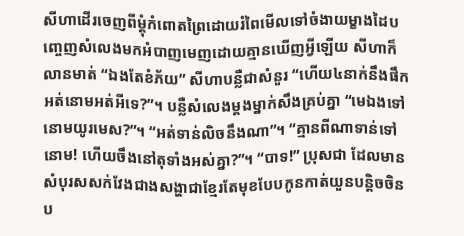សីហាដើរចេញពីម្តុំកំពោតព្រៃដោយរំពៃមើលទៅចំងាយម្ខាងដៃបញ្ចេញសំលេងមកអំបាញមេញដោយគ្មានឃើញអ្វីឡើយ សីហាក៏លានមាត់ “ឯងតែខំភ័យ” សីហាបន្លឺជាសំនួរ “ហើយ៤នាក់នឹងផឹកអត់នោមអត់អីទេ?”។ បន្លឺសំលេងម្តងម្នាក់សឹងគ្រប់គ្នា “មេឯងទៅនោមយូរមេស?”។ “អត់ទាន់លិចនឹងណា”។ “គ្មានពីណាទាន់ទៅនោម! ហើយចឹងនៅតុទាំងអស់គ្នា?”។ “បាទ!” ប្រុសជា ដែលមានសំបុរសសក់វែងជាងសង្ហាជាខ្មែរតែមុខបែបកូនកាត់យួនបន្តិចចិនប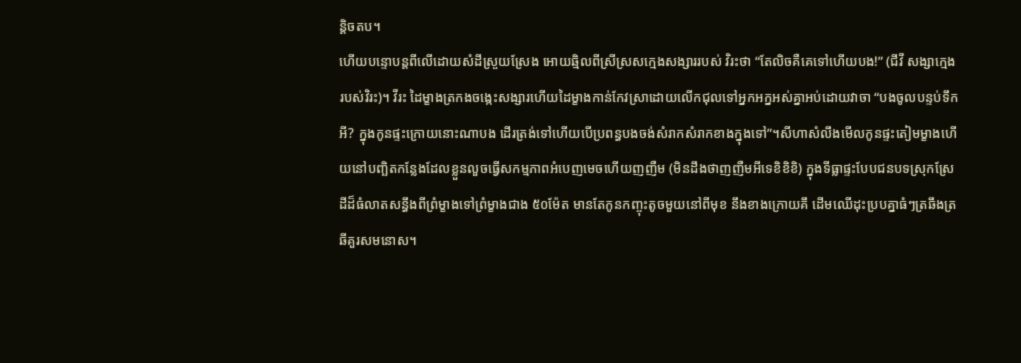ន្តិចតប។
ហើយបន្ទោបន្តពីលើដោយសំដីស្រួយស្រែង អោយឆ្មិលពីស្រីស្រសក្មេងសង្សាររបស់ វិរះថា “តែលិចគឺគេទៅហើយបង!” (ជីវី សង្សាក្មេងរបស់វិរះ)។ វីរះ ដៃម្ខាងត្រកងចង្កេះសង្សារហើយដៃម្ខាងកាន់កែវស្រាដោយលើកជុលទៅអ្នកអក្នអស់គ្នាអប់ដោយវាចា “បងចូលបន្ទប់ទឹកអី? ក្នុងកូនផ្ទះក្រោយនោះណាបង ដើរត្រង់ទៅហើយបើប្រពន្ធបងចង់សំរាកសំរាកខាងក្នុងទៅ”។សីហាសំលឹងមើលកូនផ្ទះតៀមម្ខាងហើយនៅបញ្ឆិតកន្លែងដែលខ្លួនលួចធ្វើសកម្មភាពអំបេញមេចហើយញញឺម (មិនដឹងថាញញឺមអីទេខិខិខិ) ក្នុងទីធ្លាផ្ទះបែបជនបទស្រុកស្រែដីដ៏ធំលាតសន្ធឹងពីព្រំម្ខាងទៅព្រំម្ខាងជាង ៥០ម៉ែត មានតែកូនកញ្ចុះតូចមួយនៅពីមុខ នឹងខាងក្រោយគឹ ដើមឈើដុះប្របគ្នាធំៗត្រឆឹងត្រឆីគួរសមនោស។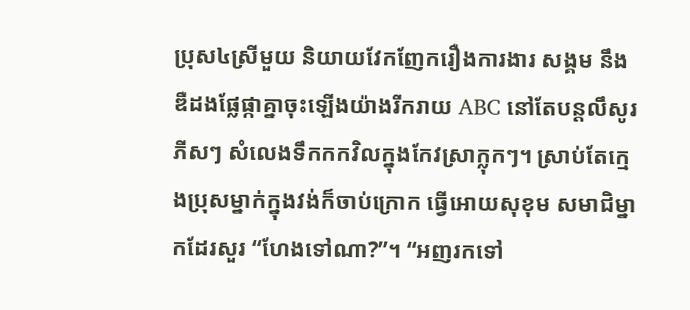ប្រុស៤ស្រីមួយ និយាយវែកញែករឿងការងារ សង្គម នឹង ឌឺដងផ្លែផ្កាគ្នាចុះឡើងយ៉ាងរីករាយ ABC នៅតែបន្តលឹសូរ ភីសៗ សំលេងទឹកកកវិលក្នុងកែវស្រាក្លុកៗ។ ស្រាប់តែក្មេងប្រុសម្នាក់ក្នុងវង់ក៏ចាប់ក្រោក ធ្វើអោយសុខុម សមាជិម្នាកដែរសួរ “ហែងទៅណា?”។ “អញរកទៅ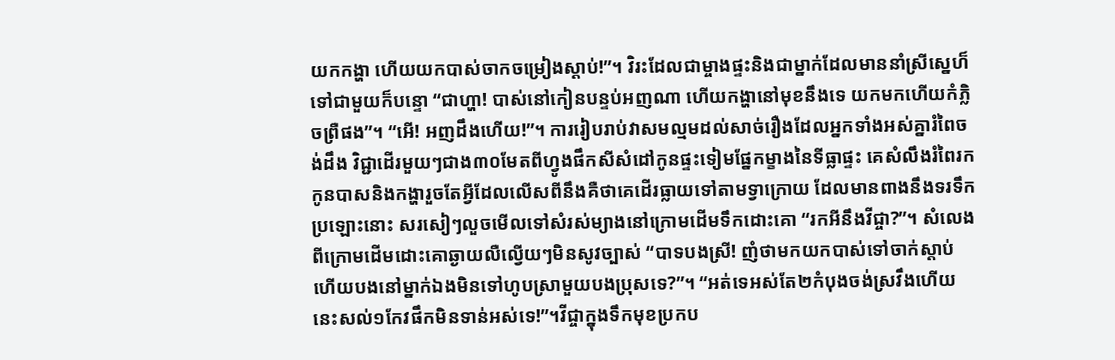យកកង្ហា ហើយយកបាស់ចាកចម្រៀងស្តាប់!”។ វិរះដែលជាម្ចាងផ្ទះនិងជាម្នាក់ដែលមាននាំស្រីស្នេហ៏ទៅជាមួយក៏បន្ទោ “ជាហ្ហា! បាស់នៅកៀនបន្ទប់អញណា ហើយកង្ហានៅមុខនឹងទេ យកមកហើយកំភ្លិចព្រឺផង”។ “អើ! អញដឹងហើយ!”។ ការរៀបរាប់វាសមល្មមដល់សាច់រឿងដែលអ្នកទាំងអស់គ្នារំពៃចង់ដឹង វិជ្ជាដើរមួយៗជាង៣០មែតពីហ្វូងផឹកសីសំដៅកូនផ្ទះទៀមផ្នែកម្ខាងនៃទីធ្លាផ្ទះ គេសំលឹងរំពៃរកកូនបាសនិងកង្ហារួចតែអ្វីដែលលើសពីនឹងគឺថាគេដើរធ្លាយទៅតាមទ្វាក្រោយ ដែលមានពាងនឹងទរទឹកប្រឡោះនោះ សរសៀៗលួចមើលទៅសំរស់ម្យាងនៅក្រោមដើមទឹកដោះគោ “រកអីនឹងវីជ្ចា?”។ សំលេងពីក្រោមដើមដោះគោឆ្ងាយលឺល្វើយៗមិនសូវច្បាស់ “បាទបងស្រី! ញំថាមកយកបាស់ទៅចាក់ស្តាប់ហើយបងនៅម្នាក់ឯងមិនទៅហូបស្រាមួយបងប្រុសទេ?”។ “អត់ទេអស់តែ២កំបុងចង់ស្រវឹងហើយនេះសល់១កែវផឹកមិនទាន់អស់ទេ!”។វីជ្ចាក្នុងទឹកមុខប្រកប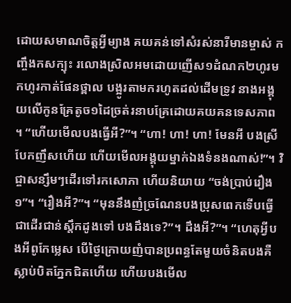ដោយសមាណចិត្តអ្វីម្យាង គយគន់ទៅសំរស់នារីមានម្ចាស់ កញ្ចឹងកសក្បុះ រលោងស្រិលអមដោយញើស១ដំណក២ហូរមកហូរកាត់ផែនថ្ពាល បង្អូរតាមករហូតដល់ដើមទ្រូវ នាងអង្គុយលើកូនគ្រែតូច១ដៃច្រត់រនាបគ្រែដោយគយគនទេសភាព ។ “ហើយមើលបងធ្វើអី?”។ “ហា! ហា! ហា! មែនអី បងស្រីបែកញឹសហើយ ហើយមើលអង្គុយម្នាក់ឯងទំនងណាស់!”។ វិជ្ចាសន្សឹមៗដើរទៅរកសោភា ហើយនិយាយ “ចង់ប្រាប់រឿង១”។ “រឿងអី?”។ “មុននឹងញំច្រណែនបងប្រុសពេកទើបធ្វើជាដើរជាន់ស្តឹកដូងទៅ បងដឹងទេ?”។ ដឹងអី?”។ “ហេតុអ្វីបងអីពូកែម្លេស បើថ្ងៃក្រោយញំបានប្រពន្ធតែមួយចំនិតបងគឺស្លាប់បិតភ្នែកជិតហើយ ហើយបងមើល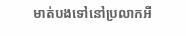មាត់បងទៅនៅប្រលាកអី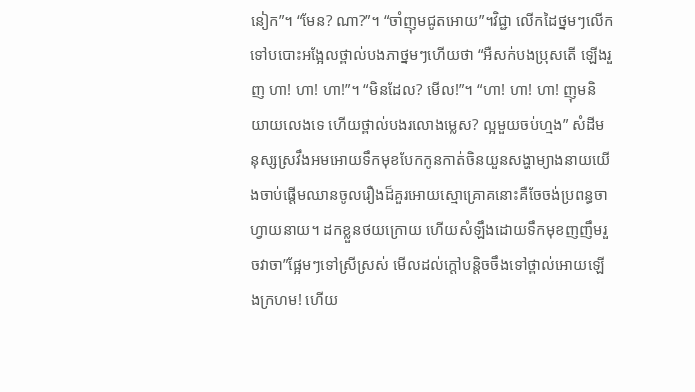នៀក”។ “មែន? ណា?”។ “ចាំញុមជូតអោយ”។វិជ្ជា លើកដៃថ្នមៗលើកទៅបបោះអង្អែលថ្ពាល់បងភាថ្នមៗហើយថា “អឺសក់បងប្រុសតើ ឡើងរួញ ហា! ហា! ហា!”។ “មិនដែល? មើល!”។ “ហា! ហា! ហា! ញុមនិយាយលេងទេ ហើយថ្ពាល់បងរលោងម្លេស? ល្អមួយចប់ហ្មង” សំដីមនុស្សស្រវឹងអមអោយទឹកមុខបែកកូនកាត់ចិនយួនសង្ហាម្យាងនាយយើងចាប់ផ្តើមឈានចូលរឿងដ៏គួរអោយស្មោគ្រោគនោះគឺចែចង់ប្រពន្ធចាហ្វាយនាយ។ ដកខ្លួនថយក្រោយ ហើយសំឡឹងដោយទឹកមុខញញឹមរួចវាចា”ផ្អែមៗទៅស្រីស្រស់ មើលដល់ក្តៅបន្តិចចឹងទៅថ្ពាល់អោយឡើងក្រហម! ហើយ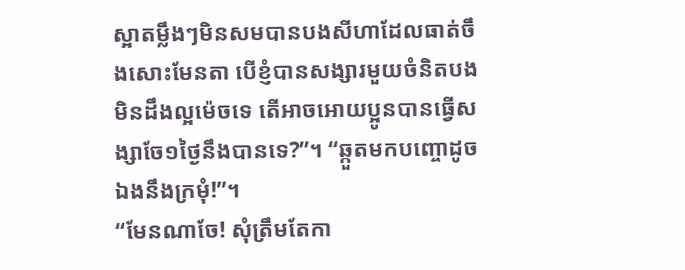ស្អាតម្លឹងៗមិនសមបានបងសីហាដែលធាត់ចឹងសោះមែនតា បើខ្ញំបានសង្សារមួយចំនិតបងមិនដឹងល្អម៉េចទេ តើអាចអោយប្អូនបានធ្វើសង្សាចែ១ថ្ងៃនឹងបានទេ?”។ “ឆ្កួតមកបញ្ចោដូចឯងនឹងក្រមំុ!”។
“មែនណាចែ! សុំត្រឹមតែកា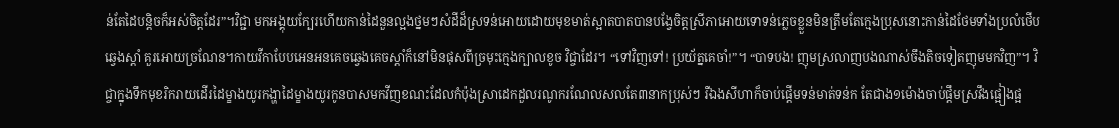ន់តែដៃបន្តិចក៏អស់ចិត្តដែរ”។វិជ្ជា មកអង្គុយក្បែរហើយកាន់ដៃនួនល្អងថ្នមៗសំដីដ៏ស្រទន់អោយដោយមុខមាត់ស្អាតបាតបានបង្វែចិត្តស្រីភាអោយទោទន់ភ្លេចខ្លួនមិនត្រឹមតែក្មេងប្រុសនោះកាន់ដៃថែមទាំងប្រលំថើបឆ្វេងស្តាំ គួរអោយច្រណែន។កាយវីកាបែបអេនអនគេចឆ្វេងគេចស្តាំក៏នៅមិនផុសពីច្រមុះក្មេងក្បាលខូច វិជ្ចាដែរ។ “ទៅវិញទៅ! ប្រយ័ត្នគេចាំ!”។ “បាទបង! ញុមស្រលាញបងណាស់ចឹងតិចទៀតញុមមកវិញ”។ វិជ្ចាក្នុងទឹកមុខរិករាយដើរដៃម្ខាងយូរកង្ហាដៃម្ខាងយូរកូនបាសមកវីញខណះដែលកំប៉ុងស្រាដេកដួលរណូករណែលសលតែ៣នាកប្រុស់ៗ រឺឯងសីហាក៏ចាប់ផ្តើមទន់មាត់ទន់ក តែជាង១ម៉ោងចាប់ផ្តឹមស្រវឹងផ្អៀងផ្អ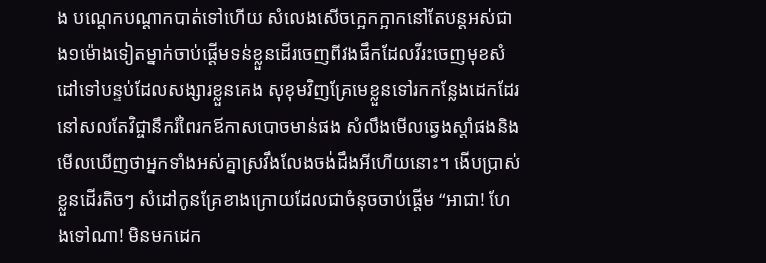ង បណ្តេកបណ្តាកបាត់ទៅហើយ សំលេងសើចក្អេកក្អាកនៅតែបន្តអស់ជាង១ម៉ោងទៀតម្នាក់ចាប់ផ្តើមទន់ខ្លួនដើរចេញពីវងផឹកដែលវីរះចេញមុខសំដៅទៅបន្ទប់ដែលសង្សារខ្លួនគេង សុខុមវិញគ្រែមេខ្លួនទៅរកកន្លែងដេកដែរ នៅសលតែវិជ្ចានឹករំពៃរកឪកាសបោចមាន់ផង សំលឹងមើលឆ្វេងស្តាំផងនិងមើលឃើញថាអ្នកទាំងអស់គ្នាស្រវឹងលែងចង់ដឹងអីហើយនោះ។ ងើបប្រាស់ខ្លួនដើរតិចៗ សំដៅកូនគ្រែខាងក្រោយដែលជាចំនុចចាប់ផ្តើម “អាជា! ហែងទៅណា! មិនមកដេក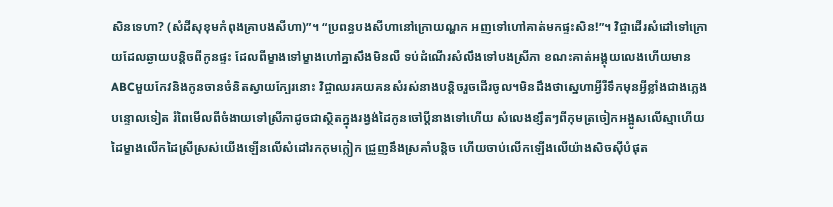សិនទេហា? (សំដីសុខុមកំពុងគ្រាបងសីហា)”។ “ប្រពន្ធបងសីហានៅក្រោយណ្ហក អញទៅហៅគាត់មកផ្ទះសិន!”។ វិជ្ចាដើរសំដៅទៅក្រោយដែលឆ្ងាយបន្តិចពីកូនផ្ទះ ដែលពីម្ខាងទៅម្ខាងហៅគ្នាសឹងមិនលឺ ទប់ដំណើរសំលឹងទៅបងស្រីភា ខណះគាត់អង្គុយលេងហើយមានABCមួយកែវនិងកូនចានចំនិតស្វាយក្បែរនោះ វិជ្ចាឈរគយគនសំរស់នាងបន្តិចរួចដើរចូល។មិនដឹងថាស្នេហាអ្វីរឺទឹកមុនអ្វីខ្លាំងជាងភ្លេងបន្ទោលទៀត រំពៃមើលពីចំងាយទៅស្រីភាដូចជាស្ថិតក្នុងរង្វង់ដៃកូនចៅប្តីនាងទៅហើយ សំលេងខ្សឹតៗពីកុមត្រចៀកអង្អូសលើស្មាហើយដៃម្ខាងលើកដៃស្រីស្រស់យើងឡើនលើសំដៅរកកុមក្លៀក ជ្រួញនឹងស្រគាំបន្តិច ហើយចាប់លើកឡើងលើយ៉ាងសិចសុីបំផុត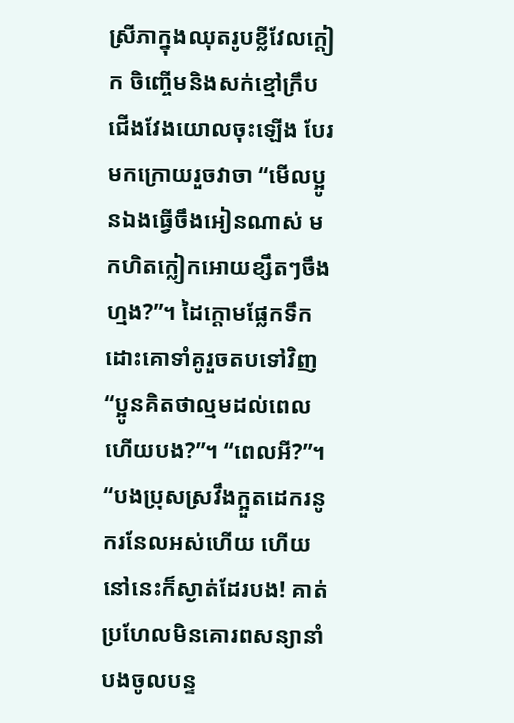ស្រីភាក្នុងឈុតរូបខ្លីវែលក្តៀក ចិញ្ចើមនិងសក់ខ្មៅក្រឹប ជើងវែងយោលចុះឡើង បែរមកក្រោយរួចវាចា “មើលប្អូនឯងធ្វើចឹងអៀនណាស់ មកហិតក្លៀកអោយខ្សឹតៗចឹងហ្មង?”។ ដៃក្តោមផ្លែកទឹកដោះគោទាំគូរួចតបទៅវិញ “ប្អូនគិតថាល្មមដល់ពេលហើយបង?”។ “ពេលអី?”។ “បងប្រុសស្រវឹងក្អួតដេករនូករនែលអស់ហើយ ហើយនៅនេះក៏ស្ងាត់ដែរបង! គាត់ប្រហែលមិនគោរពសន្យានាំបងចូលបន្ទ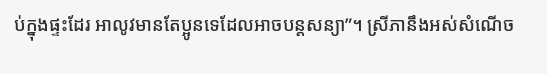ប់ក្នុងផ្ទះដែរ អាលូវមានតែប្អូនទេដែលអាចបន្តសន្យា”។ ស្រីភានឹងអស់សំណើច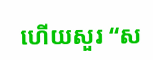ហើយសួរ “ស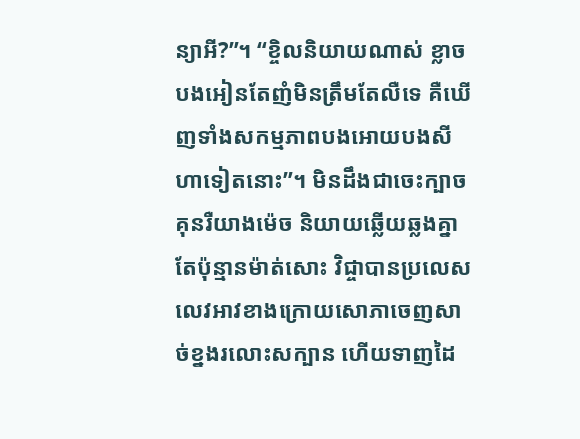ន្យាអី?”។ “ខ្ចិលនិយាយណាស់ ខ្លាចបងអៀនតែញំមិនត្រឹមតែលឺទេ គឺឃើញទាំងសកម្មភាពបងអោយបងសីហាទៀតនោះ”។ មិនដឹងជាចេះក្បាចគុនរឺយាងម៉េច និយាយឆ្លើយឆ្លងគ្នាតែប៉ុន្មានម៉ាត់សោះ វិជ្ចាបានប្រលេសលេវអាវខាងក្រោយសោភាចេញសាច់ខ្នងរលោះសក្បាន ហើយទាញដៃ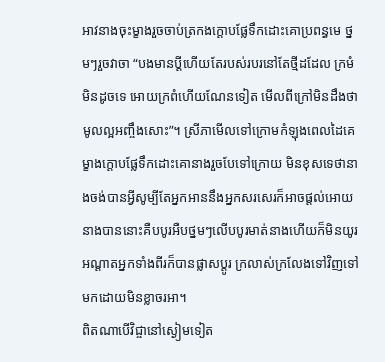អាវនាងចុះម្ខាងរួចចាប់ត្រកងក្តោបផ្លែទឹកដោះគោប្រពន្ធមេ ថ្នមៗរួចវាចា “បងមានប្តីហើយតែរបស់របរនៅតែថ្មីដដែល ក្រមំមិនដូចទេ អោយក្រពំហើយណែនទៀត មើលពីក្រៅមិនដឹងថាមូលល្អអញ្ចឹងសោះ”។ ស្រីភាមើលទៅក្រោមកំឡុងពេលដៃគេម្ខាងក្តោបផ្លែទឹកដោះគោនាងរួចបែទៅក្រោយ មិនខុសទេថានាងចង់បានអ្វីសូម្បីតែអ្នកអាននឹងអ្នកសរសេរក៏អាចផ្តល់អោយនាងបាននោះគឺបបូរអឺបថ្នមៗលើបបូរមាត់នាងហើយក៏មិនយូរអណ្តាតអ្នកទាំងពីរក៏បានផ្លាសប្តូរ ក្រលាស់ក្រលែងទៅវិញទៅមកដោយមិនខ្លាចរអា។
ពិតណាបើវិជ្ចានៅស្ងៀមទៀត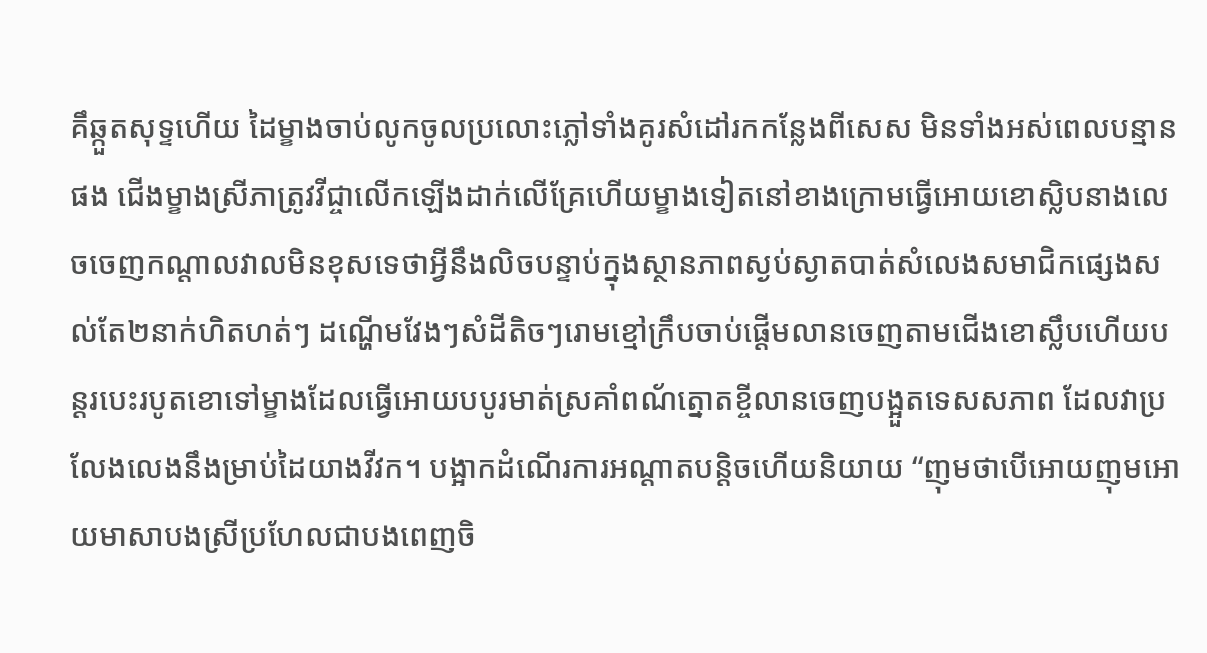គឹឆ្កួតសុទ្ទហើយ ដៃម្ខាងចាប់លូកចូលប្រលោះភ្លៅទាំងគូរសំដៅរកកន្លែងពីសេស មិនទាំងអស់ពេលបន្មានផង ជើងម្ខាងស្រីភាត្រូវវីជ្ចាលើកឡើងដាក់លើគ្រែហើយម្ខាងទៀតនៅខាងក្រោមធ្វើអោយខោស្លិបនាងលេចចេញកណ្តាលវាលមិនខុសទេថាអ្វីនឹងលិចបន្ទាប់ក្នុងស្ថានភាពស្ងប់ស្ងាតបាត់សំលេងសមាជិកផ្សេងសល់តែ២នាក់ហិតហត់ៗ ដណ្ហើមវែងៗសំដីតិចៗរោមខ្មៅក្រឹបចាប់ផ្តើមលានចេញតាមជើងខោស្លឹបហើយបន្តរបេះរបូតខោទៅម្ខាងដែលធ្វើអោយបបូរមាត់ស្រគាំពណ័ត្នោតខ្ចីលានចេញបង្អួតទេសសភាព ដែលវាប្រលែងលេងនឹងម្រាប់ដៃយាងវីវក។ បង្អាកដំណើរការអណ្តាតបន្តិចហើយនិយាយ “ញុមថាបើអោយញុមអោយមាសាបងស្រីប្រហែលជាបងពេញចិ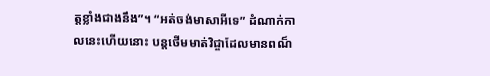ត្តខ្លាំងជាងនឹង”។ “អត់ចង់មាសាអីទេ” ដំណាក់កាលនេះហើយនោះ បន្តថើមមាត់វិជ្ចាដែលមានពណ៏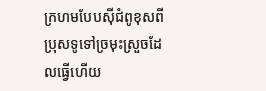ក្រហមបែបសុីជំពូខុសពីប្រុសទូទៅច្រមុះស្រួចដែលធ្វើហើយ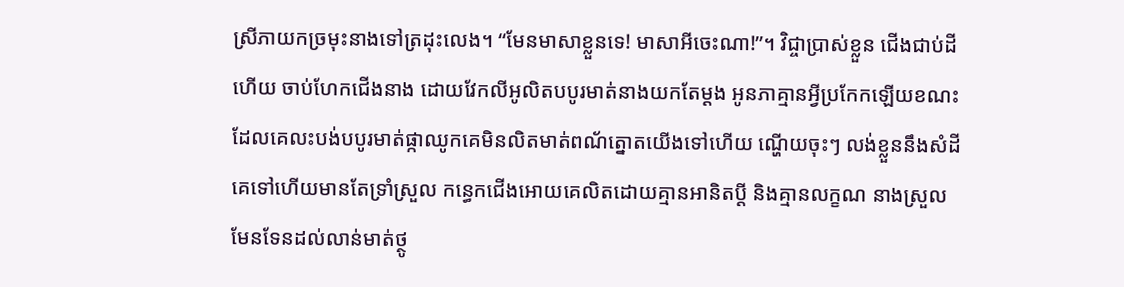ស្រីភាយកច្រមុះនាងទៅត្រដុះលេង។ “មែនមាសាខ្លួនទេ! មាសាអីចេះណា!”។ វិជ្ចាប្រាស់ខ្លួន ជើងជាប់ដីហើយ ចាប់ហែកជើងនាង ដោយវែកលីអូលិតបបូរមាត់នាងយកតែម្តង អូនភាគ្មានអ្វីប្រកែកឡើយខណះដែលគេលះបង់បបូរមាត់ផ្កាឈូកគេមិនលិតមាត់ពណ័ត្នោតយើងទៅហើយ ណ្ហើយចុះៗ លង់ខ្លួននឹងសំដីគេទៅហើយមានតែទ្រាំស្រួល កន្ធេកជើងអោយគេលិតដោយគ្មានអានិតប្តី និងគ្មានលក្ខណ នាងស្រួលមែនទែនដល់លាន់មាត់ថ្ថូ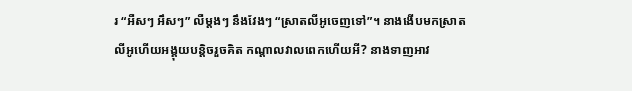រ “អឺសៗ អឹសៗ” លឺម្តងៗ នឹងវែងៗ “ស្រាតលីអូចេញទៅ”។ នាងងើបមកស្រាតលីអូហើយអង្គុយបន្តិចរួចគិត កណ្តាលវាលពេកហើយអី? នាងទាញអាវ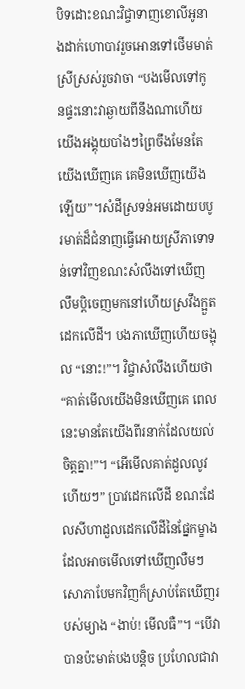បិទដោះខណះវិជ្ចាទាញខោលីអូនាងដាក់ហោបាវរួចអោនទៅថើមមាត់ស្រីស្រស់រួចវាចា “បងមើលទៅកូនផ្ទះនោះវាឆ្ងាយពីនឹងណាហើយយើងអង្គុយបាំងៗព្រៃចឹងមែនតែយើងឃើញគេ គេមិនឃើញយើងឡើយ”។សំដីស្រទន់អមដោយបបូរមាត់ដ៏ជំនាញធ្វើអោយស្រីភាទោទន់ទៅវិញខណះសំលឹងទៅឃើញលឹមប្តិចេញមកនៅហើយស្រវឹងក្អួតដេកលើដី។ បងភាឃើញហើយចង្អុល “នោះ!”។ វិជ្ចាសំលឹងហើយថា “គាត់មើលយើងមិនឃើញគេ ពេលនេះមានតែយើងពីរនាក់ដែលយល់ចិត្តគ្នា!”។ “អើមើលគាត់ដួលលូវហើយៗ” ប្រាវដេកលើដី ខណះដែលសីហាដួលដេកលើដីនៃផ្នែកម្ខាង ដែលអាចមើលទៅឃើញលឺមៗ សោភាបែមកវិញក៏ស្រាប់តែឃើញរបស់ម្យាង “ងាប់! មើលធឺ”។ “បើវាបានប៉ះមាត់បងបន្តិច ប្រហែលជាវា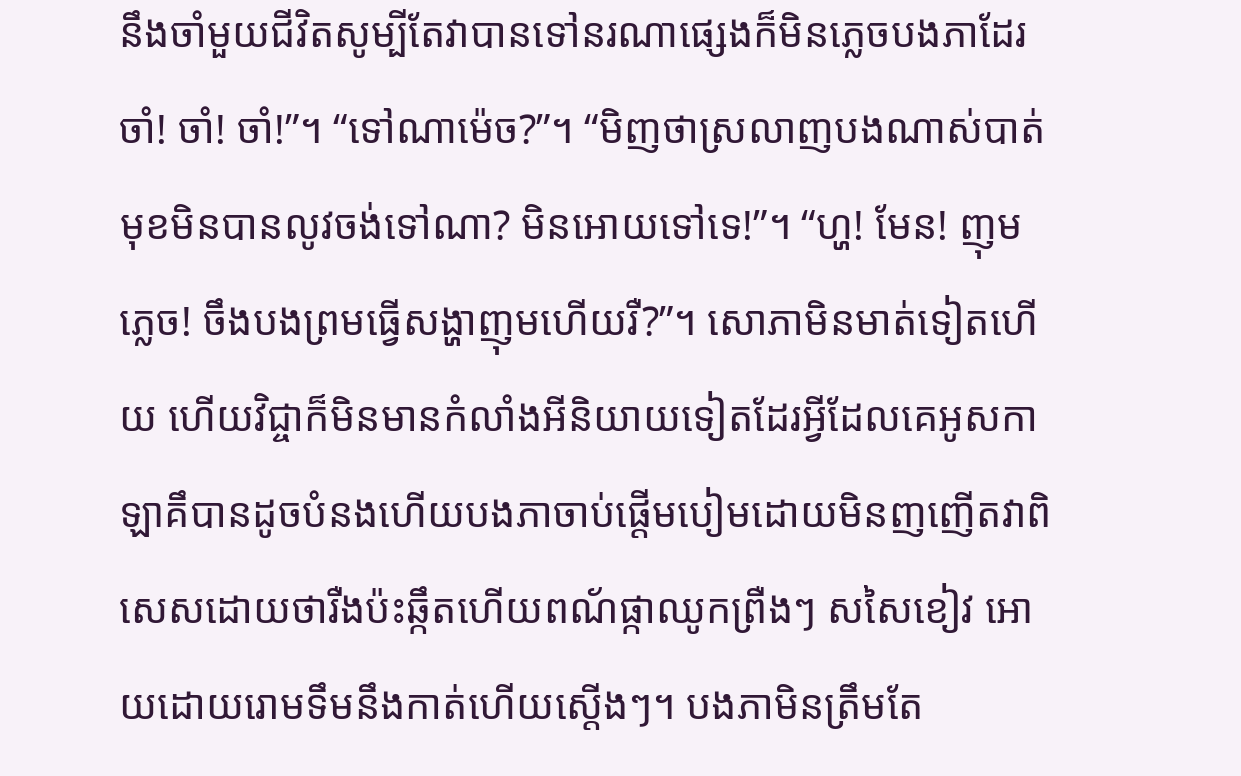នឹងចាំមួយជីវិតសូម្បីតែវាបានទៅនរណាផ្សេងក៏មិនភ្លេចបងភាដែរ ចាំ! ចាំ! ចាំ!”។ “ទៅណាម៉េច?”។ “មិញថាស្រលាញបងណាស់បាត់មុខមិនបានលូវចង់ទៅណា? មិនអោយទៅទេ!”។ “ហ្ហ! មែន! ញុមភ្លេច! ចឹងបងព្រមធ្វើសង្ហាញុមហើយរឺ?”។ សោភាមិនមាត់ទៀតហើយ ហើយវិជ្ចាក៏មិនមានកំលាំងអីនិយាយទៀតដែរអ្វីដែលគេអូសកាឡាគឹបានដូចបំនងហើយបងភាចាប់ផ្តើមបៀមដោយមិនញញើតវាពិសេសដោយថារឺងប៉ះឆ្កឹតហើយពណ័ផ្កាឈូកព្រឺងៗ សសៃខៀវ អោយដោយរោមទឹមនឹងកាត់ហើយស្តើងៗ។ បងភាមិនត្រឹមតែ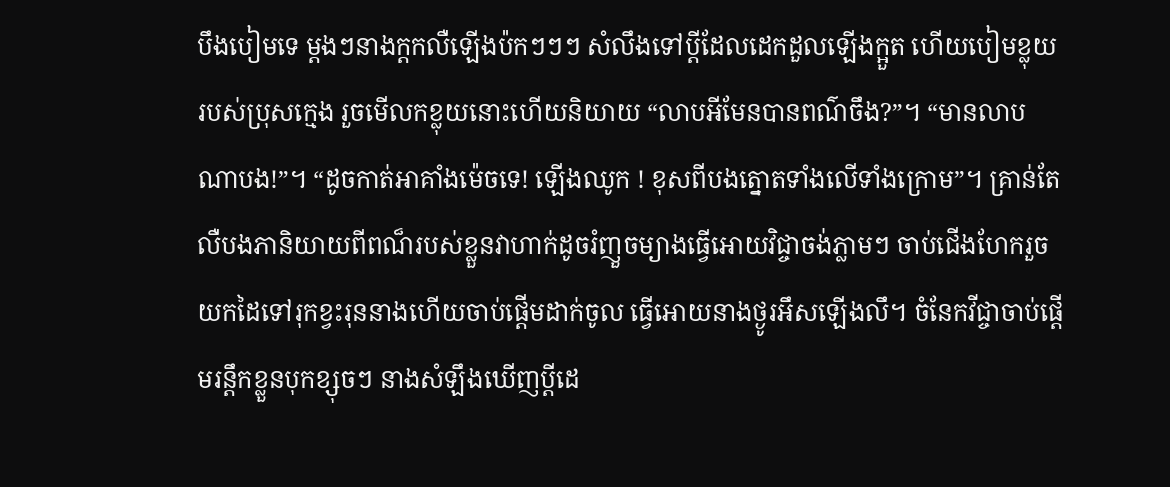បឹងបៀមទេ ម្តងៗនាងក្តកលឺឡើងប៉កៗៗៗ សំលឹងទៅប្តីដែលដេកដួលឡើងក្អួត ហើយបៀមខ្លុយរបស់ប្រុសក្មេង រួចមើលកខ្លុយនោះហើយនិយាយ “លាបអីមែនបានពណ៌ចឹង?”។ “មានលាបណាបង!”។ “ដូចកាត់អាគាំងម៉េចទេ! ឡើងឈូក ! ខុសពីបងត្នោតទាំងលើទាំងក្រោម”។ គ្រាន់តែលឺបងភានិយាយពីពណ៏របស់ខ្លួនវាហាក់ដូចរំញួចម្យាងធ្វើអោយវិជ្ចាចង់ភ្លាមៗ ចាប់ជើងហែករួច យកដៃទៅរុកខ្វះរុននាងហើយចាប់ផ្តើមដាក់ចូល ធ្វើអោយនាងថ្ងូរអឹសឡើងលឹ។ ចំនែកវីជ្ចាចាប់ផ្តើមរន្តឹកខ្លួនបុកខ្សុចៗ នាងសំឡឹងឃើញប្តីដេ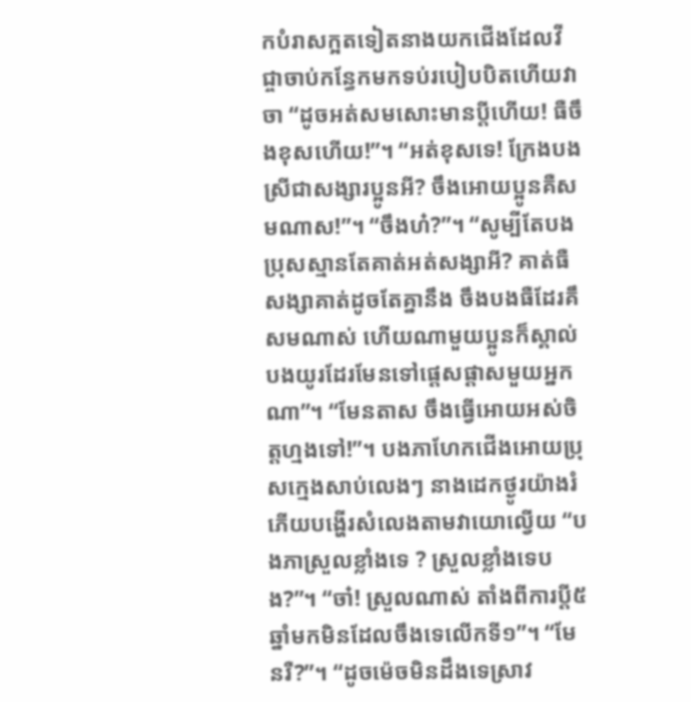កបំរាសក្អតទៀតនាងយកជើងដែលវីជ្ចាចាប់កន្ធែកមកទប់របៀបបិតហើយវាចា “ដូចអត់សមសោះមានប្តីហើយ! ធឺចឹងខុសហើយ!”។ “អត់ខុសទេ! ក្រែងបងស្រីជាសង្សារប្អូនអី? ចឹងអោយប្អូនគឺសមណាស!”។ “ចឹងហ៎?”។ “សូម្បីតែបងប្រុសស្មានតែគាត់អត់សង្សាអី? គាត់ធឺសង្សាគាត់ដូចតែគ្នានឹង ចឹងបងធឺដែរគឹសមណាស់ ហើយណាមួយប្អូនក៏ស្គាល់បងយូរដែរមែនទៅផ្តេសផ្តាសមួយអ្នកណា”។ “មែនតាស ចឹងធ្វើអោយអស់ចិត្តហ្មងទៅ!”។ បងភាហែកជើងអោយប្រុសក្មេងសាប់លេងៗ នាងដេកថ្ងូរយ៉ាងរំភើយបង្ហើរសំលេងតាមវាយោល្វើយ “បងភាស្រួលខ្លាំងទេ ? ស្រួលខ្លាំងទេបង?”។ “ចា៎! ស្រួលណាស់ តាំងពីការប្តី៥ឆ្នាំមកមិនដែលចឹងទេលើកទី១”។ “មែនរឺ?”។ “ដូចម៉េចមិនដឹងទេស្រាវ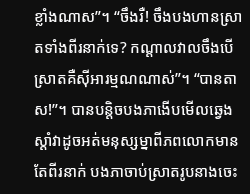ខ្លាំងណាស”។ “ចឹងរឺ! ចឹងបងហានស្រាតទាំងពីរនាក់ទេ? កណ្តាលវាលចឹងបើស្រាតគឺសុីអារម្មណណាស់”។ “បានតាស!”។ បានបន្តិចបងភាងើបមើលឆ្វេងស្តាំវាដូចអត់មនុស្សម្នាពីភពលោកមានតែពីរនាក់ បងភាចាប់ស្រាតរូបនាងចេះ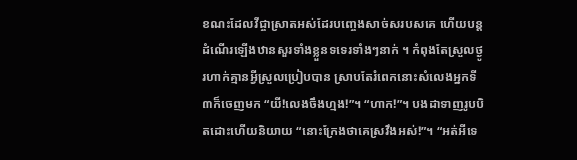ខណះដែលវីជ្ចាស្រាតអស់ដែរបញ្ចេងសាច់សរបសគេ ហើយបន្តដំណើរឡើងឋានសួរទាំងខ្លួនទទេរទាំងៗនាក់ ។ កំពុងតែស្រួលថ្ងូរហាក់គ្មានអ្វីស្រួលប្រៀបបាន ស្រាបតែរំពេកនោះសំលេងអ្នកទី៣ក៏ចេញមក “យី!លេងចឹងហ្មង!”។ “ហាក!”។ បងដាទាញរូបបិតដោះហើយនិយាយ “នោះក្រែងថាគេស្រវឹងអស់!”។ “អត់អីទេ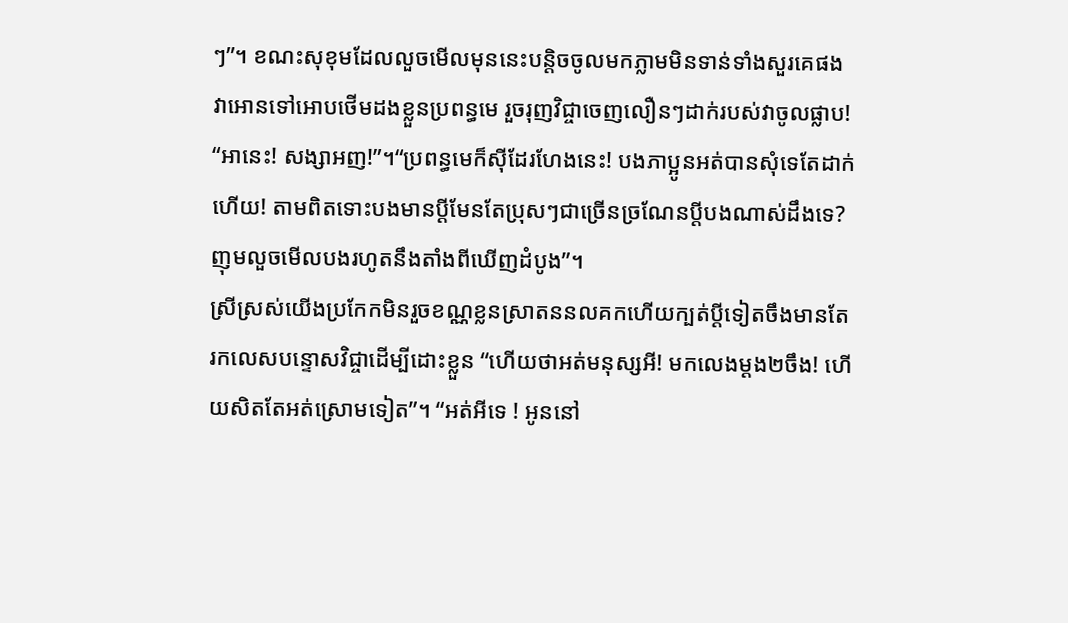ៗ”។ ខណះសុខុមដែលលួចមើលមុននេះបន្តិចចូលមកភ្លាមមិនទាន់ទាំងសួរគេផងវាអោនទៅអោបថើមដងខ្លួនប្រពន្ធមេ រួចរុញវិជ្ចាចេញលឿនៗដាក់របស់វាចូលផ្លាប! “អានេះ! សង្សាអញ!”។“ប្រពន្ធមេក៏សុីដែរហែងនេះ! បងភាប្អូនអត់បានសុំទេតែដាក់ហើយ! តាមពិតទោះបងមានប្ដីមែនតែប្រុសៗជាច្រើនច្រណែនប្តីបងណាស់ដឹងទេ? ញុមលួចមើលបងរហូតនឹងតាំងពីឃើញដំបូង”។
ស្រីស្រស់យើងប្រកែកមិនរួចខណ្ណខ្លនស្រាតននលគកហើយក្បត់ប្តីទៀតចឹងមានតែរកលេសបន្ទោសវិជ្ចាដើម្បីដោះខ្លួន “ហើយថាអត់មនុស្សអី! មកលេងម្តង២ចឹង! ហើយសិតតែអត់ស្រោមទៀត”។ “អត់អីទេ ! អូននៅ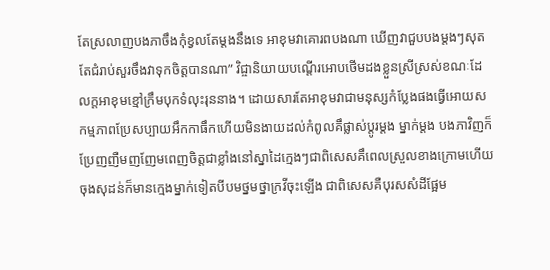តែស្រលាញបងភាចឹងកុំខ្វលតែម្តងនឹងទេ អាខុមវាគោរពបងណា ឃើញវាជួបបងម្តងៗសុតតែជំរាប់សួរចឹងវាទុកចិត្តបានណា” វិជ្ចានិយាយបណ្តើរអោបថើមដងខ្លួនស្រីស្រស់ខណៈដែលក្តអាខុមខ្មៅក្រឹមបុកទំលុះរុននាង។ ដោយសារតែអាខុមវាជាមនុស្សកំប្លែងផងធ្វើអោយសកម្មភាពប្រែសប្បាយអឹកកាធឹកហើយមិនងាយដល់កំពូលគឹផ្លាស់ប្តូរម្តង ម្នាក់ម្តង បងភាវិញក៏ប្រែញញឺមញញែមពេញចិត្តជាខ្លាំងនៅស្នាដៃក្មេងៗជាពិសេសគឹពេលស្រួលខាងក្រោមហើយ ចុងសុដន់ក៏មានក្មេងម្នាក់ទៀតបីបមថ្នមថ្នាក្រវីចុះឡើង ជាពិសេសគឺបុរសសំដីផ្អែម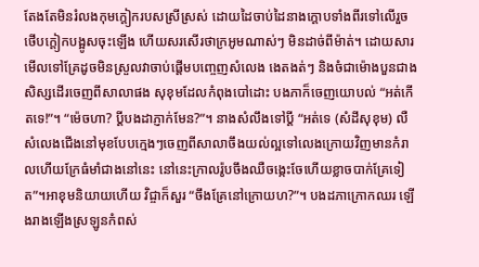តែងតែមិនរំលងកុមក្តៀករបសស្រីស្រស់ ដោយដៃចាប់ដៃនាងក្តោបទាំងពីរទៅលើរួចថើបក្តៀកបង្អូសចុះឡើង ហើយសរសើរថាក្រអូមណាស់ៗ មិនដាច់ពីម៉ាត់។ ដោយសារមើលទៅគ្រែដូចមិនស្រួលវាចាប់ផ្តើមបញ្ចេញសំលេង ងេតងត់ៗ និងចំជាម៉ោងបួនជាងសិស្សដើរចេញពីសាលាផង សុខុមដែលកំពុងបៅដោះ បងភាក៏ចេញយោបល់ “អត់កើតទេ!”។ “ម៉េចហា? ប្ដីបងដាភ្ញាក់មែន?”។ នាងសំលឹងទៅប្តី “អត់ទេ (សំដីសុខុម) លឺសំលេងជើងនៅមុខបែបក្មេងៗចេញពីសាលាចឹងយល់ល្អទៅលេងក្រោយវិញមានកំរាលហើយក្រែធំមាំជាងនៅនេះ នៅនេះក្រាលរ៉ូបចឹងឈឺចង្កេះចែហើយខ្លាចបាក់គ្រែទៀត”។អាខុមនិយាយហើយ វិជ្ចាក៏សួរ “ចឹងគ្រែនៅក្រោយហ?”។ បងដភាក្រោកឈរ ឡើងរាងឡើងស្រឡូនកំពស់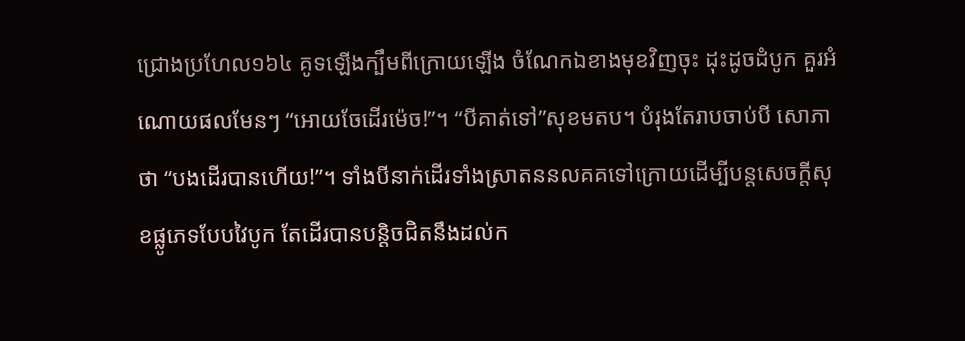ជ្រោងប្រហែល១៦៤ គូទឡើងក្បឹមពីក្រោយឡើង ចំណែកឯខាងមុខវិញចុះ ដុះដូចដំបូក គួរអំណោយផលមែនៗ “អោយចែដើរម៉េច!”។ “បីគាត់ទៅ”សុខមតប។ បំរុងតែរាបចាប់បី សោភាថា “បងដើរបានហើយ!”។ ទាំងបីនាក់ដើរទាំងស្រាតននលគគទៅក្រោយដើម្បីបន្តសេចក្តីសុខផ្លូភេទបែបវៃបូក តែដើរបានបន្តិចជិតនឹងដល់ក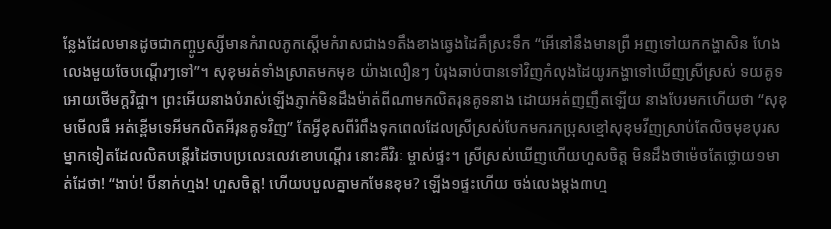ន្លែងដែលមានដូចជាកញ្ចូឫស្សីមានកំរាលភូកស្តើមកំរាសជាង១តឹងខាងឆ្វេងដៃគឹស្រះទឹក “អើនៅនឹងមានព្រឺ អញទៅយកកង្ហាសិន ហែងលេងមួយចែបណ្តើរៗទៅ”។ សុខុមរត់ទាំងស្រាតមកមុខ យ៉ាងលឿនៗ បំរុងឆាប់បានទៅវិញកំលុងដៃយូរកង្ហាទៅឃើញស្រីស្រស់ ទយគូទអោយថើមក្តវិជ្ចា។ ព្រះអើយនាងបំរាស់ឡើងភ្ញាក់មិនដឹងម៉ាត់ពីណាមកលិតរុនគូទនាង ដោយអត់ញញឹតឡើយ នាងបែរមកហើយថា “សុខុមមើលធឺ អត់ខ្ពើមទេអីមកលិតអីរុនគូទវិញ” តែអ្វីខុសពីរំពឹងទុកពេលដែលស្រីស្រស់បែកមករកប្រុសខ្មៅសុខុមវីញស្រាប់តែលិចមុខបុរសម្នាកទៀតដែលលិតបន្តើរដៃចាបប្រលេះលេវខោបណ្តើរ នោះគឺវិរៈ ម្ចាស់ផ្ទះ។ ស្រីស្រស់ឃើញហើយហួសចិត្ត មិនដឹងថាម៉េចតែថ្លោយ១មាត់ដែថា! “ងាប់! បីនាក់ហ្មង! ហួសចិត្ត! ហើយបបួលគ្នាមកមែនខុម? ឡើង១ផ្ទះហើយ ចង់លេងម្តង៣ហ្ម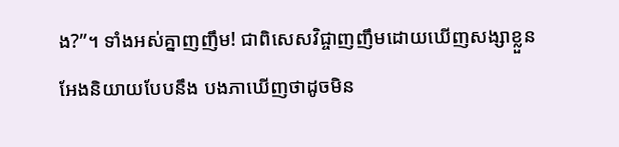ង?”។ ទាំងអស់គ្នាញញឹម! ជាពិសេសវិជ្ចាញញឹមដោយឃើញសង្សាខ្លួនអែងនិយាយបែបនឹង បងភាឃើញថាដូចមិន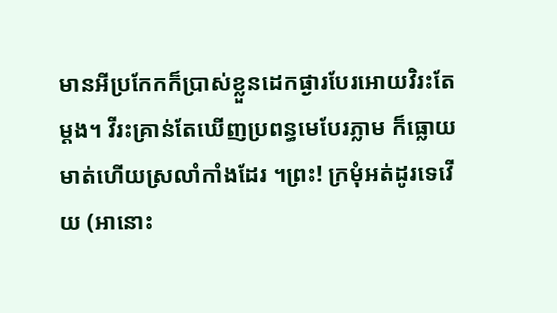មានអីប្រកែកក៏ប្រាស់ខ្លួនដេកផ្ងារបែរអោយវិរះតែម្តង។ វីរះគ្រាន់តែឃើញប្រពន្ធមេបែរភ្លាម ក៏ធ្លោយមាត់ហើយស្រលាំកាំងដែរ ។ព្រះ! ក្រមុំអត់ដូរទេវើយ (អានោះ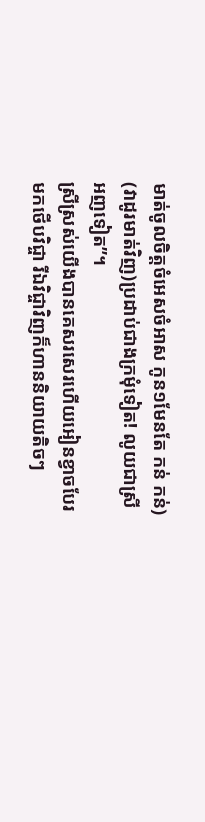មាត់ចូលចិត្តចំអេសចំអាស កូន១មែនតែ កន់ កន់) (វាដូរមាត់វិញ)ប្រដាប់ជាងក្រមុំទៀត! លូយជាស្រីអញទៀត”។
ស្រីស្រស់យើងបានគេសរសេរហើយអៀនខ្វាចបែរមកថើបវិជ្ចា រីឯវិជ្ចាវិញក៏ហាននិយាយតិចៗ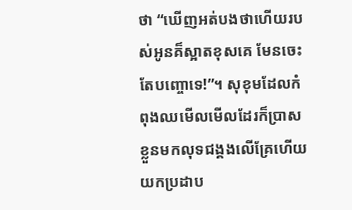ថា “ឃើញអត់បងថាហើយរបស់អូនគ៏ស្អាតខុសគេ មែនចេះតែបញ្ចោទេ!”។ សុខុមដែលកំពុងឈមើលមើលដែរក៏ប្រាសខ្លួនមកលុទជង្គងលើគ្រែហើយយកប្រដាប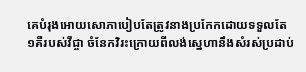គេបំរុងអោយសោភាបៀបតែត្រូវនាងប្រកែកដោយទទួលតែ១គឺរបស់វីជ្ចា ចំនែកវិរះក្រោយពីលង់ស្នេហានឹងសំរស់ប្រដាប់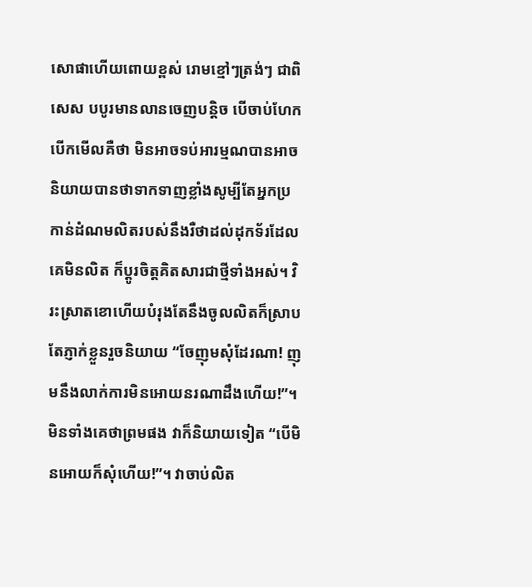សោផាហើយពោយខ្ពស់ រោមខ្មៅៗត្រង់ៗ ជាពិសេស បបូរមានលានចេញបន្តិច បើចាប់ហែកបើកមើលគឺថា មិនអាចទប់អារម្មណបានអាចនិយាយបានថាទាកទាញខ្លាំងសូម្បីតែអ្នកប្រកាន់ដំណមលិតរបស់នឹងរឺថាដល់ដុកទ័រដែលគេមិនលិត ក៏ប្តូរចិត្តគិតសារជាថ្មីទាំងអស់។ វិរះស្រាតខោហើយបំរុងតែនឹងចូលលិតក៏ស្រាបតែភ្ញាក់ខ្លួនរួចនិយាយ “ចែញុមសំុដែរណា! ញុមនឹងលាក់ការមិនអោយនរណាដឹងហើយ!”។ មិនទាំងគេថាព្រមផង វាក៏និយាយទៀត “បើមិនអោយក៏សំុហើយ!”។ វាចាប់លិត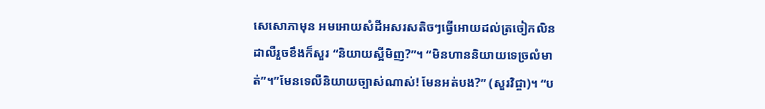សេសោភាមុន អមអោយសំដីអសរសតិចៗធ្វើអោយដល់ត្រចៀកលិនដាលឺរួចខឹងក៏សួរ “និយាយស្អីមិញ?”។ “មិនហាននិយាយទេច្រលំមាត់”។”មែនទេលឺនិយាយច្បាស់ណាស់! មែនអត់បង?” (សួរវិជ្ចា)។ “ប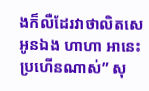ងក៏លឺដែរវាថាលិតសេអូនឯង ហាហា អានេះប្រហើនណាស់” សុ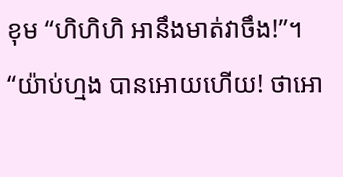ខុម “ហិហិហិ អានឹងមាត់វាចឹង!”។ “យ៉ាប់ហ្មង បានអោយហើយ! ថាអោ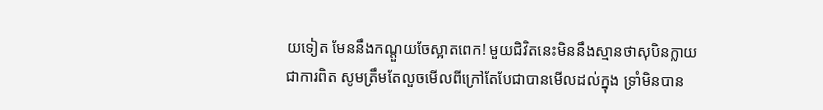យទៀត មែននឹងកណ្តួយចែស្អាតពេក! មួយជិវិតនេះមិននឹងស្មានថាសុបិនក្លាយជាការពិត សូមត្រឹមតែលួចមើលពីក្រៅតែបែជាបានមើលដល់ក្នុង ទ្រាំមិនបាន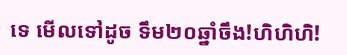ទេ មើលទៅដូច ទឹម២០ឆ្នាំចឹង!ហិហិហិ!